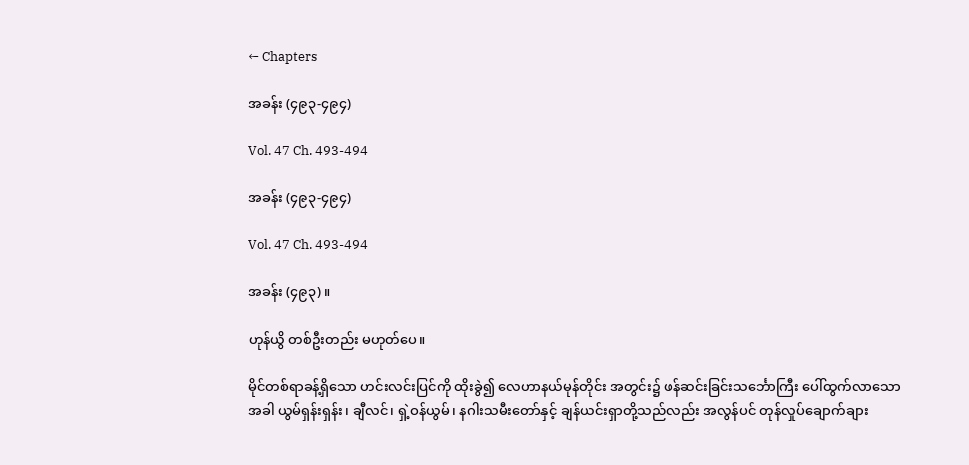← Chapters

အခန်း (၄၉၃-၄၉၄)

Vol. 47 Ch. 493-494

အခန်း (၄၉၃-၄၉၄)

Vol. 47 Ch. 493-494

အခန်း (၄၉၃)။

ဟုန်ယွိ တစ်ဦးတည်း မဟုတ်ပေ။

မိုင်တစ်ရာခန့်ရှိသော ဟင်းလင်းပြင်ကို ထိုးခွဲ၍ လေဟာနယ်မုန်တိုင်း အတွင်း၌ ဖန်ဆင်းခြင်းသင်္ဘောကြီး ပေါ်ထွက်လာသောအခါ ယွမ်ရှန်းရှန်း၊ ချီလင်၊ ရှဲ့ဝန်ယွမ်၊ နဂါးသမီးတော်နှင့် ချန်ယင်းရှာတို့သည်လည်း အလွန်ပင် တုန်လှုပ်ချောက်ချား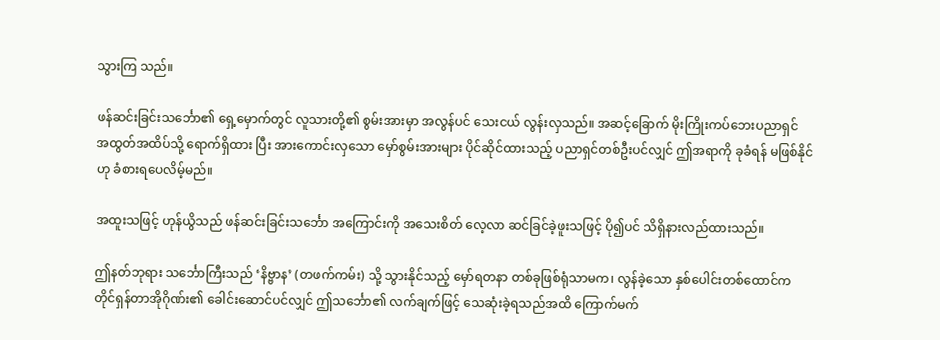သွားကြ သည်။

ဖန်ဆင်းခြင်းသင်္ဘော၏ ရှေ့မှောက်တွင် လူသားတို့၏ စွမ်းအားမှာ အလွန်ပင် သေးငယ် လွန်းလှသည်။ အဆင့်ခြောက် မိုးကြိုးကပ်ဘေးပညာရှင် အထွတ်အထိပ်သို့ ရောက်ရှိထား ပြီး အားကောင်းလှသော မှော်စွမ်းအားများ ပိုင်ဆိုင်ထားသည့် ပညာရှင်တစ်ဦးပင်လျှင် ဤအရာကို ခုခံရန် မဖြစ်နိုင်ဟု ခံစားရပေလိမ့်မည်။

အထူးသဖြင့် ဟုန်ယွိသည် ဖန်ဆင်းခြင်းသင်္ဘော အကြောင်းကို အသေးစိတ် လေ့လာ ဆင်ခြင်ခဲ့ဖူးသဖြင့် ပို၍ပင် သိရှိနားလည်ထားသည်။

ဤနတ်ဘုရား သင်္ဘောကြီးသည် ‘နိဗ္ဗာန’ (တဖက်ကမ်း) သို့ သွားနိုင်သည့် မှော်ရတနာ တစ်ခုဖြစ်ရုံသာမက၊ လွန်ခဲ့သော နှစ်ပေါင်းတစ်ထောင်က တိုင်ရှန်တာအိုဂိုဏ်း၏ ခေါင်းဆောင်ပင်လျှင် ဤသင်္ဘော၏ လက်ချက်ဖြင့် သေဆုံးခဲ့ရသည်အထိ ကြောက်မက်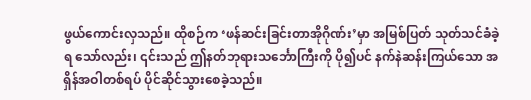ဖွယ်ကောင်းလှသည်။ ထိုစဉ်က ‘ဖန်ဆင်းခြင်းတာအိုဂိုဏ်း’မှာ အမြစ်ပြတ် သုတ်သင်ခံခဲ့ရ သော်လည်း၊ ၎င်းသည် ဤနတ်ဘုရားသင်္ဘောကြီးကို ပို၍ပင် နက်နဲဆန်းကြယ်သော အရှိန်အဝါတစ်ရပ် ပိုင်ဆိုင်သွားစေခဲ့သည်။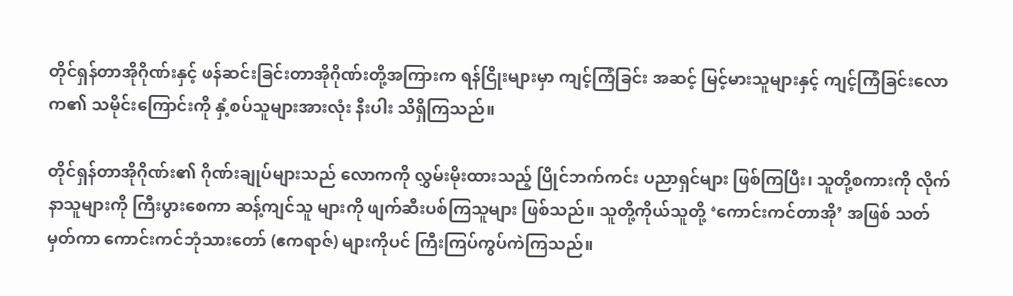တိုင်ရှန်တာအိုဂိုဏ်းနှင့် ဖန်ဆင်းခြင်းတာအိုဂိုဏ်းတို့အကြားက ရန်ငြိုးများမှာ ကျင့်ကြံခြင်း အဆင့် မြင့်မားသူများနှင့် ကျင့်ကြံခြင်းလောက၏ သမိုင်းကြောင်းကို နှံ့စပ်သူများအားလုံး နီးပါး သိရှိကြသည်။

တိုင်ရှန်တာအိုဂိုဏ်း၏ ဂိုဏ်းချုပ်များသည် လောကကို လွှမ်းမိုးထားသည့် ပြိုင်ဘက်ကင်း ပညာရှင်များ ဖြစ်ကြပြီး၊ သူတို့စကားကို လိုက်နာသူများကို ကြီးပွားစေကာ ဆန့်ကျင်သူ များကို ဖျက်ဆီးပစ်ကြသူများ ဖြစ်သည်။ သူတို့ကိုယ်သူတို့ ‘ကောင်းကင်တာအို’ အဖြစ် သတ်မှတ်ကာ ကောင်းကင်ဘုံသားတော် (ဧကရာဇ်) များကိုပင် ကြီးကြပ်ကွပ်ကဲကြသည်။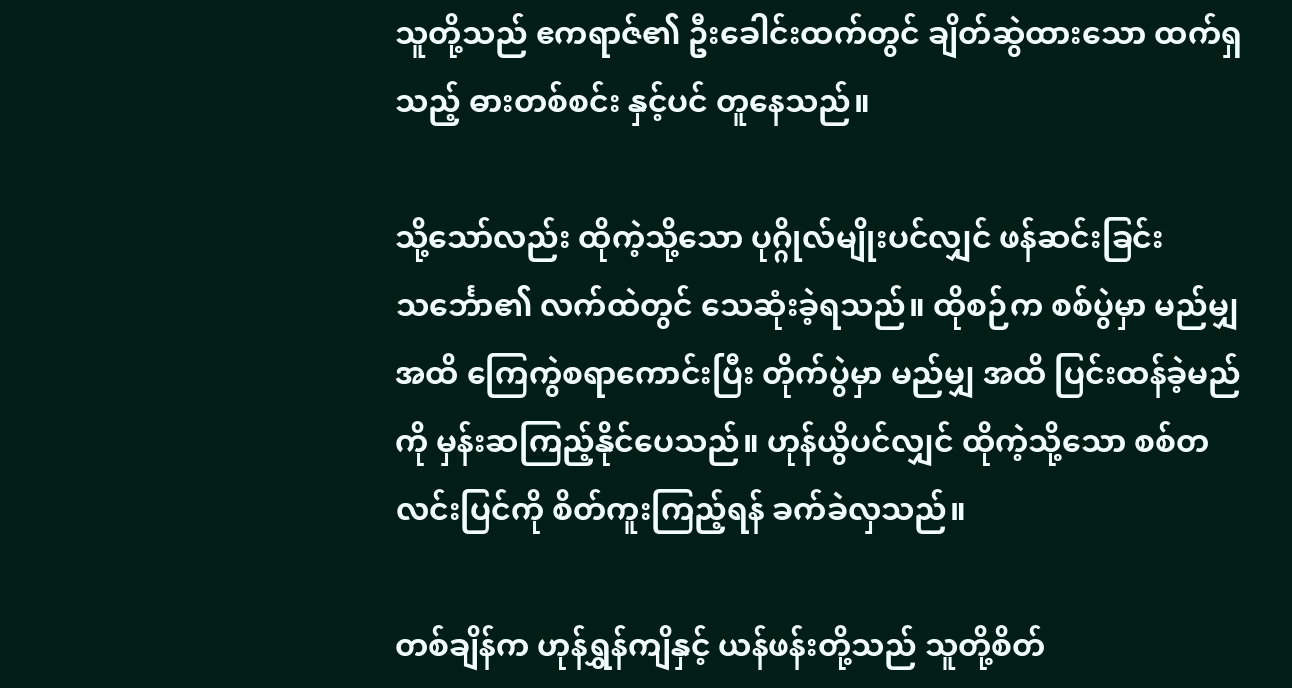သူတို့သည် ဧကရာဇ်၏ ဦးခေါင်းထက်တွင် ချိတ်ဆွဲထားသော ထက်ရှသည့် ဓားတစ်စင်း နှင့်ပင် တူနေသည်။

သို့သော်လည်း ထိုကဲ့သို့သော ပုဂ္ဂိုလ်မျိုးပင်လျှင် ဖန်ဆင်းခြင်းသင်္ဘော၏ လက်ထဲတွင် သေဆုံးခဲ့ရသည်။ ထိုစဉ်က စစ်ပွဲမှာ မည်မျှအထိ ကြေကွဲစရာကောင်းပြီး တိုက်ပွဲမှာ မည်မျှ အထိ ပြင်းထန်ခဲ့မည်ကို မှန်းဆကြည့်နိုင်ပေသည်။ ဟုန်ယွိပင်လျှင် ထိုကဲ့သို့သော စစ်တလင်းပြင်ကို စိတ်ကူးကြည့်ရန် ခက်ခဲလှသည်။

တစ်ချိန်က ဟုန်ရွှန်ကျိနှင့် ယန်ဖန်းတို့သည် သူတို့စိတ်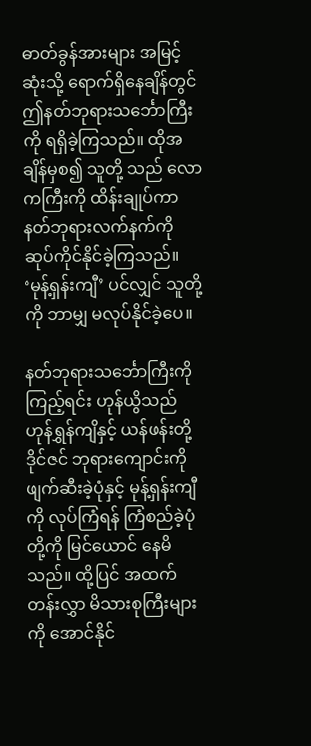ဓာတ်ခွန်အားများ အမြင့်ဆုံးသို့ ရောက်ရှိနေချိန်တွင် ဤနတ်ဘုရားသင်္ဘောကြီးကို ရရှိခဲ့ကြသည်။ ထိုအချိန်မှစ၍ သူတို့ သည် လောကကြီးကို ထိန်းချုပ်ကာ နတ်ဘုရားလက်နက်ကို ဆုပ်ကိုင်နိုင်ခဲ့ကြသည်။ ‘မုန့်ရှန်းကျီ’ ပင်လျှင် သူတို့ကို ဘာမျှ မလုပ်နိုင်ခဲ့ပေ။

နတ်ဘုရားသင်္ဘောကြီးကို ကြည့်ရင်း ဟုန်ယွိသည် ဟုန်ရွှန်ကျိနှင့် ယန်ဖန်းတို့ ဒိုင်ဇင် ဘုရားကျောင်းကို ဖျက်ဆီးခဲ့ပုံနှင့် မုန့်ရှန်းကျီကို လုပ်ကြံရန် ကြံစည်ခဲ့ပုံတို့ကို မြင်ယောင် နေမိသည်။ ထို့ပြင် အထက်တန်းလွှာ မိသားစုကြီးများကို အောင်နိုင်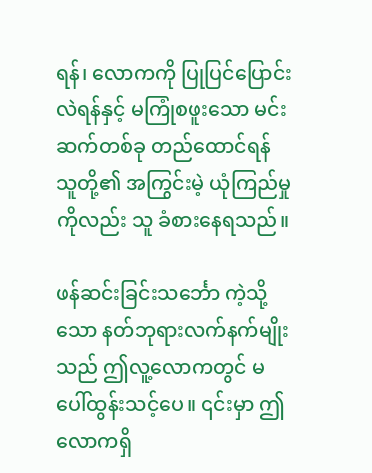ရန်၊ လောကကို ပြုပြင်ပြောင်းလဲရန်နှင့် မကြုံစဖူးသော မင်းဆက်တစ်ခု တည်ထောင်ရန် သူတို့၏ အကြွင်းမဲ့ ယုံကြည်မှုကိုလည်း သူ ခံစားနေရသည်။

ဖန်ဆင်းခြင်းသင်္ဘော ကဲ့သို့သော နတ်ဘုရားလက်နက်မျိုးသည် ဤလူ့လောကတွင် မပေါ်ထွန်းသင့်ပေ။ ၎င်းမှာ ဤလောကရှိ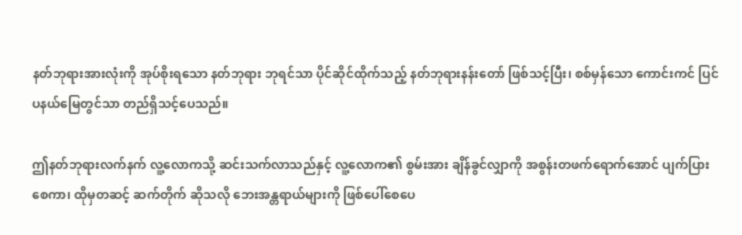နတ်ဘုရားအားလုံးကို အုပ်စိုးရသော နတ်ဘုရား ဘုရင်သာ ပိုင်ဆိုင်ထိုက်သည့် နတ်ဘုရားနန်းတော် ဖြစ်သင့်ပြီး၊ စစ်မှန်သော ကောင်းကင် ပြင်ပနယ်မြေတွင်သာ တည်ရှိသင့်ပေသည်။

ဤနတ်ဘုရားလက်နက် လူ့လောကသို့ ဆင်းသက်လာသည်နှင့် လူ့လောက၏ စွမ်းအား ချိန်ခွင်လျှာကို အစွန်းတဖက်ရောက်အောင် ပျက်ပြားစေကာ၊ ထိုမှတဆင့် ဆက်တိုက် ဆိုသလို ဘေးအန္တရာယ်များကို ဖြစ်ပေါ်စေပေ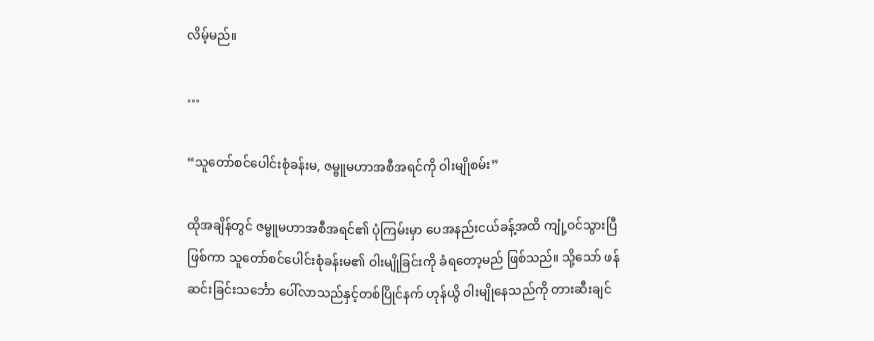လိမ့်မည်။

…

“သူတော်စင်ပေါင်းစုံခန်းမ, ဇမ္ဗူမဟာအစီအရင်ကို ဝါးမျိုစမ်း”

ထိုအချိန်တွင် ဇမ္ဗူမဟာအစီအရင်၏ ပုံကြမ်းမှာ ပေအနည်းငယ်ခန့်အထိ ကျုံ့ဝင်သွားပြီ ဖြစ်ကာ သူတော်စင်ပေါင်းစုံခန်းမ၏ ဝါးမျိုခြင်းကို ခံရတော့မည် ဖြစ်သည်။ သို့သော် ဖန်ဆင်းခြင်းသင်္ဘော ပေါ်လာသည်နှင့်တစ်ပြိုင်နက် ဟုန်ယွိ ဝါးမျိုနေသည်ကို တားဆီးချင်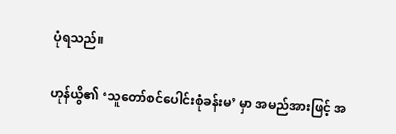ပုံရသည်။

ဟုန်ယွိ၏ ‘သူတော်စင်ပေါင်းစုံခန်းမ’ မှာ အမည်အားဖြင့် အ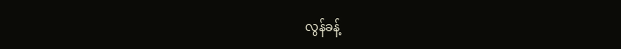လွန်ခန့်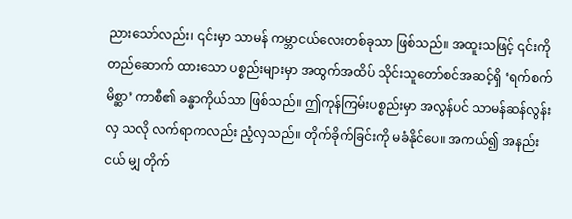ညားသော်လည်း၊ ၎င်းမှာ သာမန် ကမ္ဘာငယ်လေးတစ်ခုသာ ဖြစ်သည်။ အထူးသဖြင့် ၎င်းကို တည်ဆောက် ထားသော ပစ္စည်းများမှာ အထွက်အထိပ် သိုင်းသူတော်စင်အဆင့်ရှိ ‘ရက်စက်မိစ္ဆာ’ ကာစီ၏ ခန္ဓာကိုယ်သာ ဖြစ်သည်။ ဤကုန်ကြမ်းပစ္စည်းမှာ အလွန်ပင် သာမန်ဆန်လွန်းလှ သလို လက်ရာကလည်း ညံ့လှသည်။ တိုက်ခိုက်ခြင်းကို မခံနိုင်ပေ။ အကယ်၍ အနည်းငယ် မျှ တိုက်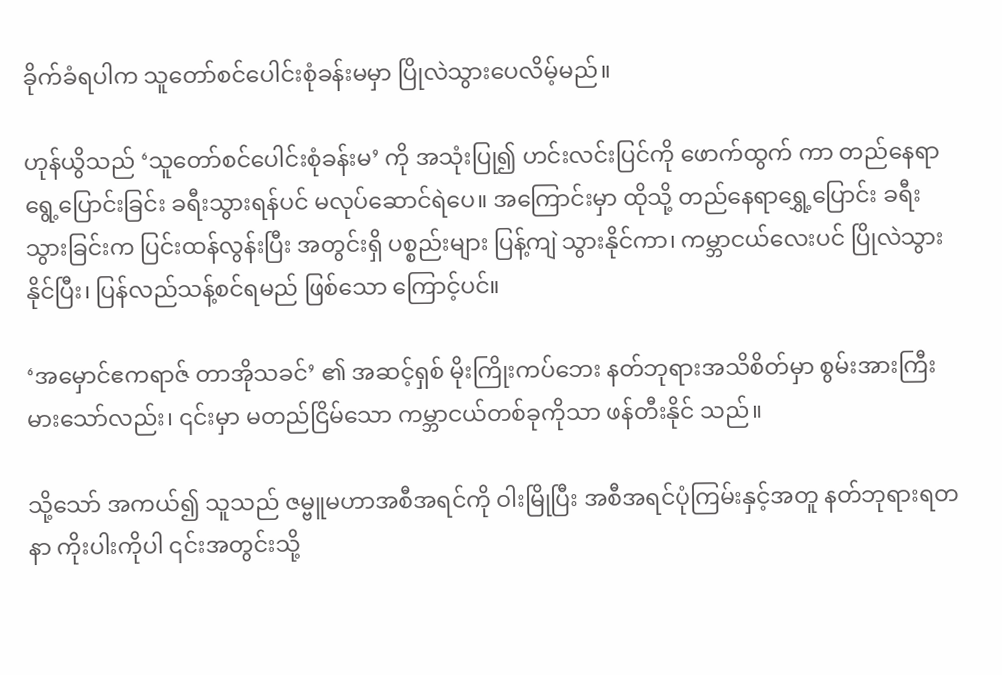ခိုက်ခံရပါက သူတော်စင်ပေါင်းစုံခန်းမမှာ ပြိုလဲသွားပေလိမ့်မည်။

ဟုန်ယွိသည် ‘သူတော်စင်ပေါင်းစုံခန်းမ’ ကို အသုံးပြု၍ ဟင်းလင်းပြင်ကို ဖောက်ထွက် ကာ တည်နေရာရွေ့ပြောင်းခြင်း ခရီးသွားရန်ပင် မလုပ်ဆောင်ရဲပေ။ အကြောင်းမှာ ထိုသို့ တည်နေရာရွှေ့ပြောင်း ခရီးသွားခြင်းက ပြင်းထန်လွန်းပြီး အတွင်းရှိ ပစ္စည်းများ ပြန့်ကျဲ သွားနိုင်ကာ၊ ကမ္ဘာငယ်လေးပင် ပြိုလဲသွားနိုင်ပြီး၊ ပြန်လည်သန့်စင်ရမည် ဖြစ်သော ကြောင့်ပင်။

‘အမှောင်ဧကရာဇ် တာအိုသခင်’ ၏ အဆင့်ရှစ် မိုးကြိုးကပ်ဘေး နတ်ဘုရားအသိစိတ်မှာ စွမ်းအားကြီးမားသော်လည်း၊ ၎င်းမှာ မတည်ငြိမ်သော ကမ္ဘာငယ်တစ်ခုကိုသာ ဖန်တီးနိုင် သည်။

သို့သော် အကယ်၍ သူသည် ဇမ္ဗူမဟာအစီအရင်ကို ဝါးမြိုပြီး အစီအရင်ပုံကြမ်းနှင့်အတူ နတ်ဘုရားရတနာ ကိုးပါးကိုပါ ၎င်းအတွင်းသို့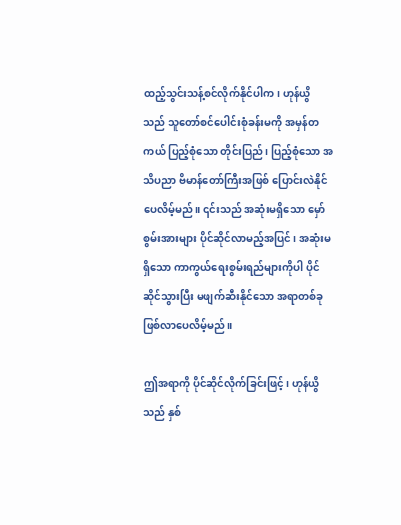ထည့်သွင်းသန့်စင်လိုက်နိုင်ပါက၊ ဟုန်ယွိ သည် သူတော်စင်ပေါင်းစုံခန်းမကို အမှန်တကယ် ပြည့်စုံသော တိုင်းပြည်၊ ပြည့်စုံသော အသိပညာ ဗိမာန်တော်ကြီးအဖြစ် ပြောင်းလဲနိုင်ပေလိမ့်မည်။ ၎င်းသည် အဆုံးမရှိသော မှော်စွမ်းအားများ ပိုင်ဆိုင်လာမည့်အပြင်၊ အဆုံးမရှိသော ကာကွယ်ရေးစွမ်းရည်များကိုပါ ပိုင်ဆိုင်သွားပြီး မဖျက်ဆီးနိုင်သော အရာတစ်ခု ဖြစ်လာပေလိမ့်မည်။

ဤအရာကို ပိုင်ဆိုင်လိုက်ခြင်းဖြင့်၊ ဟုန်ယွိသည် နှစ်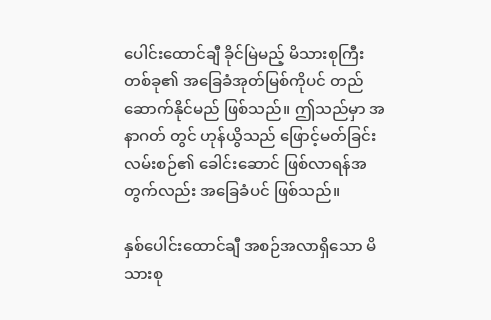ပေါင်းထောင်ချီ ခိုင်မြဲမည့် မိသားစုကြီး တစ်ခု၏ အခြေခံအုတ်မြစ်ကိုပင် တည်ဆောက်နိုင်မည် ဖြစ်သည်။ ဤသည်မှာ အနာဂတ် တွင် ဟုန်ယွိသည် ဖြောင့်မတ်ခြင်းလမ်းစဉ်၏ ခေါင်းဆောင် ဖြစ်လာရန်အတွက်လည်း အခြေခံပင် ဖြစ်သည်။

နှစ်ပေါင်းထောင်ချီ အစဉ်အလာရှိသော မိသားစု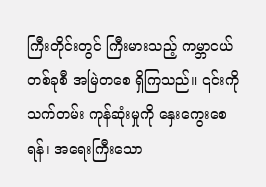ကြီးတိုင်းတွင် ကြီးမားသည့် ကမ္ဘာငယ် တစ်ခုစီ အမြဲတစေ ရှိကြသည်။ ၎င်းကို သက်တမ်း ကုန်ဆုံးမှုကို နှေးကွေးစေရန်၊ အရေးကြီးသော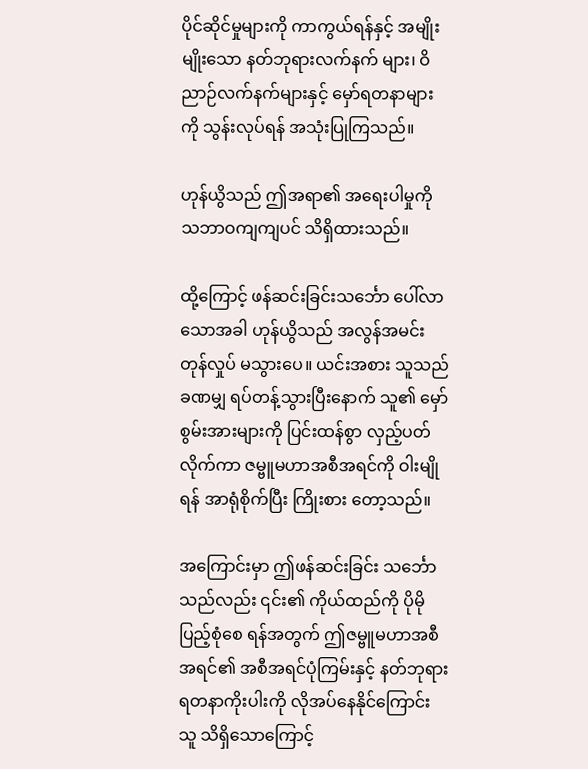ပိုင်ဆိုင်မှုများကို ကာကွယ်ရန်နှင့် အမျိုးမျိုးသော နတ်ဘုရားလက်နက် များ၊ ဝိညာဉ်လက်နက်များနှင့် မှော်ရတနာများကို သွန်းလုပ်ရန် အသုံးပြုကြသည်။

ဟုန်ယွိသည် ဤအရာ၏ အရေးပါမှုကို သဘာဝကျကျပင် သိရှိထားသည်။

ထို့ကြောင့် ဖန်ဆင်းခြင်းသင်္ဘော ပေါ်လာသောအခါ ဟုန်ယွိသည် အလွန်အမင်း တုန်လှုပ် မသွားပေ။ ယင်းအစား သူသည် ခဏမျှ ရပ်တန့်သွားပြီးနောက် သူ၏ မှော်စွမ်းအားများကို ပြင်းထန်စွာ လှည့်ပတ်လိုက်ကာ ဇမ္ဗူမဟာအစီအရင်ကို ဝါးမျိုရန် အာရုံစိုက်ပြီး ကြိုးစား တော့သည်။

အကြောင်းမှာ ဤဖန်ဆင်းခြင်း သင်္ဘောသည်လည်း ၎င်း၏ ကိုယ်ထည်ကို ပိုမိုပြည့်စုံစေ ရန်အတွက် ဤဇမ္ဗူမဟာအစီအရင်၏ အစီအရင်ပုံကြမ်းနှင့် နတ်ဘုရား ရတနာကိုးပါးကို လိုအပ်နေနိုင်ကြောင်း သူ သိရှိသောကြောင့်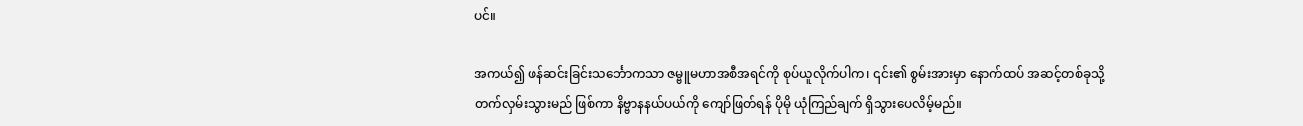ပင်။

အကယ်၍ ဖန်ဆင်းခြင်းသင်္ဘောကသာ ဇမ္ဗူမဟာအစီအရင်ကို စုပ်ယူလိုက်ပါက၊ ၎င်း၏ စွမ်းအားမှာ နောက်ထပ် အဆင့်တစ်ခုသို့ တက်လှမ်းသွားမည် ဖြစ်ကာ နိဗ္ဗာနနယ်ပယ်ကို ကျော်ဖြတ်ရန် ပိုမို ယုံကြည်ချက် ရှိသွားပေလိမ့်မည်။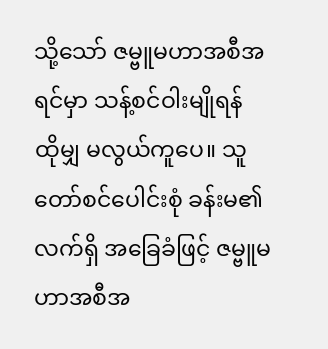သို့သော် ဇမ္ဗူမဟာအစီအရင်မှာ သန့်စင်ဝါးမျိုရန် ထိုမျှ မလွယ်ကူပေ။ သူတော်စင်ပေါင်းစုံ ခန်းမ၏ လက်ရှိ အခြေခံဖြင့် ဇမ္ဗူမဟာအစီအ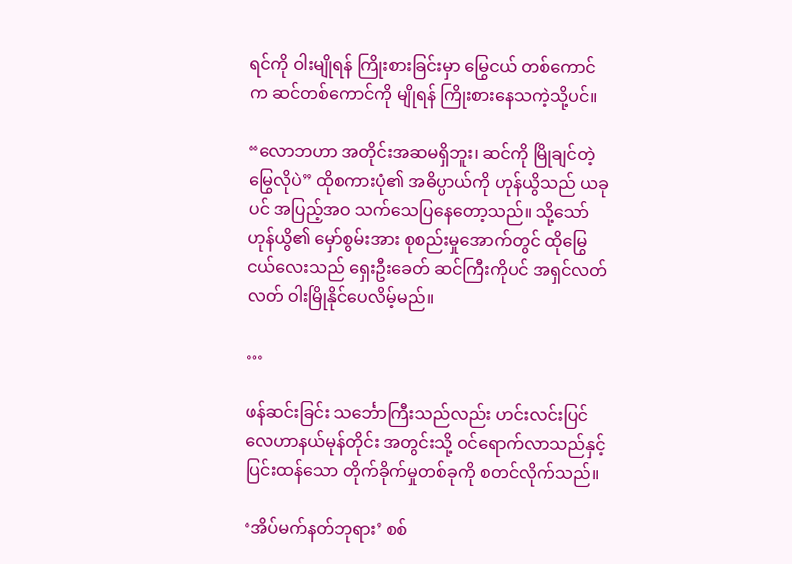ရင်ကို ဝါးမျိုရန် ကြိုးစားခြင်းမှာ မြွေငယ် တစ်ကောင်က ဆင်တစ်ကောင်ကို မျိုရန် ကြိုးစားနေသကဲ့သို့ပင်။

“လောဘဟာ အတိုင်းအဆမရှိဘူး၊ ဆင်ကို မြိုချင်တဲ့ မြွေလိုပဲ” ထိုစကားပုံ၏ အဓိပ္ပာယ်ကို ဟုန်ယွိသည် ယခုပင် အပြည့်အဝ သက်သေပြနေတော့သည်။ သို့သော် ဟုန်ယွိ၏ မှော်စွမ်းအား စုစည်းမှုအောက်တွင် ထိုမြွေငယ်လေးသည် ရှေးဦးခေတ် ဆင်ကြီးကိုပင် အရှင်လတ်လတ် ဝါးမြိုနိုင်ပေလိမ့်မည်။

…

ဖန်ဆင်းခြင်း သင်္ဘောကြီးသည်လည်း ဟင်းလင်းပြင် လေဟာနယ်မုန်တိုင်း အတွင်းသို့ ဝင်ရောက်လာသည်နှင့် ပြင်းထန်သော တိုက်ခိုက်မှုတစ်ခုကို စတင်လိုက်သည်။

‘အိပ်မက်နတ်ဘုရား’ စစ်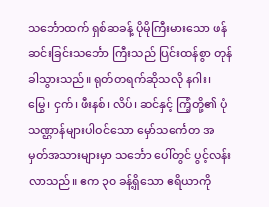သင်္ဘောထက် ရှစ်ဆခန့် ပိုမိုကြီးမားသော ဖန်ဆင်းခြင်းသင်္ဘော ကြီးသည် ပြင်းထန်စွာ တုန်ခါသွားသည်။ ရုတ်တရက်ဆိုသလို နဂါး၊ မြွေ၊ ငှက်၊ ဖီးနစ်၊ လိပ်၊ ဆင်နှင့် ကြံ့တို့၏ ပုံသဏ္ဌာန်များပါဝင်သော မှော်သင်္ကေတ အမှတ်အသားများမှာ သင်္ဘော ပေါ်တွင် ပွင့်လန်းလာသည်။ ဧက ၃၀ ခန့်ရှိသော ဧရိယာကို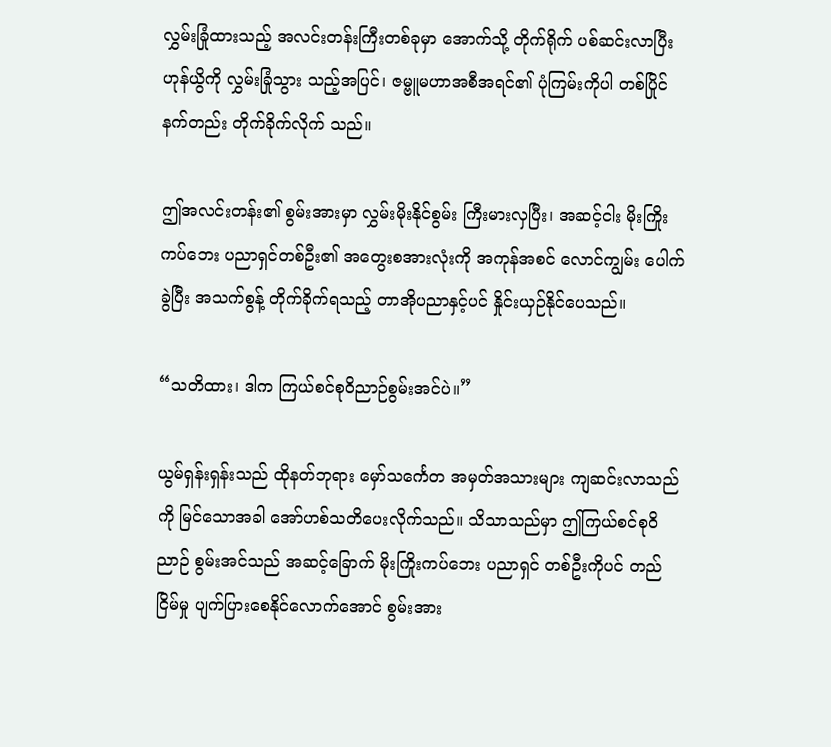လွှမ်းခြုံထားသည့် အလင်းတန်းကြီးတစ်ခုမှာ အောက်သို့ တိုက်ရိုက် ပစ်ဆင်းလာပြီး ဟုန်ယွိကို လွှမ်းခြုံသွား သည့်အပြင်၊ ဇမ္ဗူမဟာအစီအရင်၏ ပုံကြမ်းကိုပါ တစ်ပြိုင်နက်တည်း တိုက်ခိုက်လိုက် သည်။

ဤအလင်းတန်း၏ စွမ်းအားမှာ လွှမ်းမိုးနိုင်စွမ်း ကြီးမားလှပြီး၊ အဆင့်ငါး မိုးကြိုးကပ်ဘေး ပညာရှင်တစ်ဦး၏ အတွေးစအားလုံးကို အကုန်အစင် လောင်ကျွမ်း ပေါက်ခွဲပြီး အသက်စွန့် တိုက်ခိုက်ရသည့် တာအိုပညာနှင့်ပင် နှိုင်းယှဉ်နိုင်ပေသည်။

“သတိထား၊ ဒါက ကြယ်စင်စုဝိညာဉ်စွမ်းအင်ပဲ။”

ယွမ်ရှန်းရှန်းသည် ထိုနတ်ဘုရား မှော်သင်္ကေတ အမှတ်အသားများ ကျဆင်းလာသည်ကို မြင်သောအခါ အော်ဟစ်သတိပေးလိုက်သည်။ သိသာသည်မှာ ဤကြယ်စင်စုဝိညာဉ် စွမ်းအင်သည် အဆင့်ခြောက် မိုးကြိုးကပ်ဘေး ပညာရှင် တစ်ဦးကိုပင် တည်ငြိမ်မှု ပျက်ပြားစေနိုင်လောက်အောင် စွမ်းအား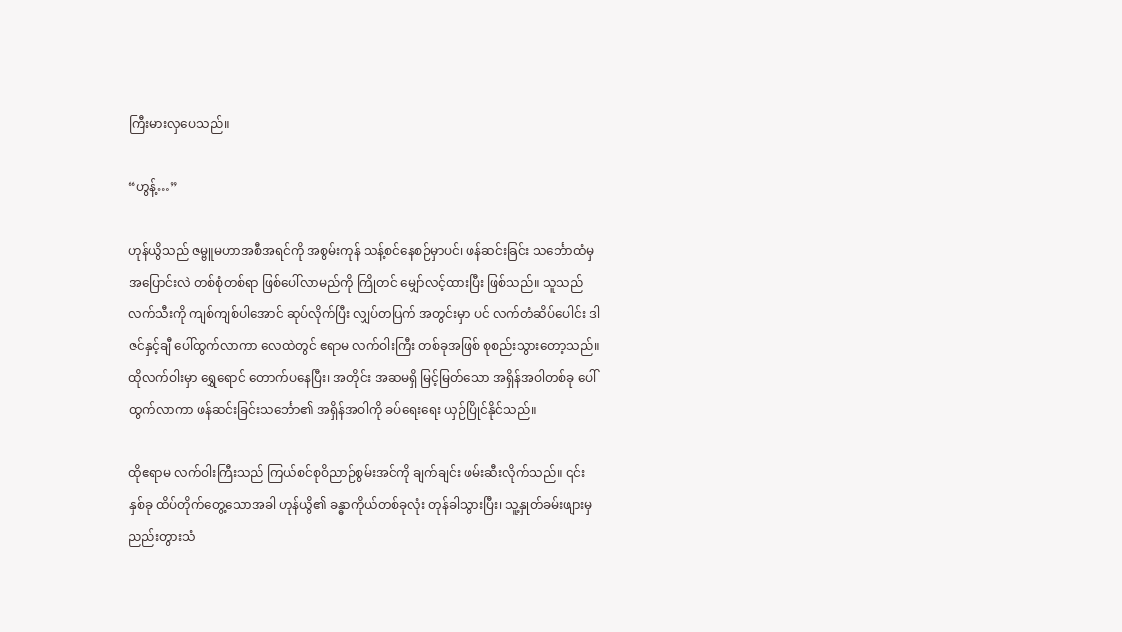ကြီးမားလှပေသည်။

“ဟွန့်…”

ဟုန်ယွိသည် ဇမ္ဗူမဟာအစီအရင်ကို အစွမ်းကုန် သန့်စင်နေစဉ်မှာပင်၊ ဖန်ဆင်းခြင်း သင်္ဘောထံမှ အပြောင်းလဲ တစ်စုံတစ်ရာ ဖြစ်ပေါ်လာမည်ကို ကြိုတင် မျှော်လင့်ထားပြီး ဖြစ်သည်။ သူသည် လက်သီးကို ကျစ်ကျစ်ပါအောင် ဆုပ်လိုက်ပြီး လျှပ်တပြက် အတွင်းမှာ ပင် လက်တံဆိပ်ပေါင်း ဒါဇင်နှင့်ချီ ပေါ်ထွက်လာကာ လေထဲတွင် ဧရာမ လက်ဝါးကြီး တစ်ခုအဖြစ် စုစည်းသွားတော့သည်။ ထိုလက်ဝါးမှာ ရွှေရောင် တောက်ပနေပြီး၊ အတိုင်း အဆမရှိ မြင့်မြတ်သော အရှိန်အဝါတစ်ခု ပေါ်ထွက်လာကာ ဖန်ဆင်းခြင်းသင်္ဘော၏ အရှိန်အဝါကို ခပ်ရေးရေး ယှဉ်ပြိုင်နိုင်သည်။

ထိုဧရာမ လက်ဝါးကြီးသည် ကြယ်စင်စုဝိညာဉ်စွမ်းအင်ကို ချက်ချင်း ဖမ်းဆီးလိုက်သည်။ ၎င်းနှစ်ခု ထိပ်တိုက်တွေ့သောအခါ ဟုန်ယွိ၏ ခန္ဓာကိုယ်တစ်ခုလုံး တုန်ခါသွားပြီး၊ သူ့နှုတ်ခမ်းဖျားမှ ညည်းတွားသံ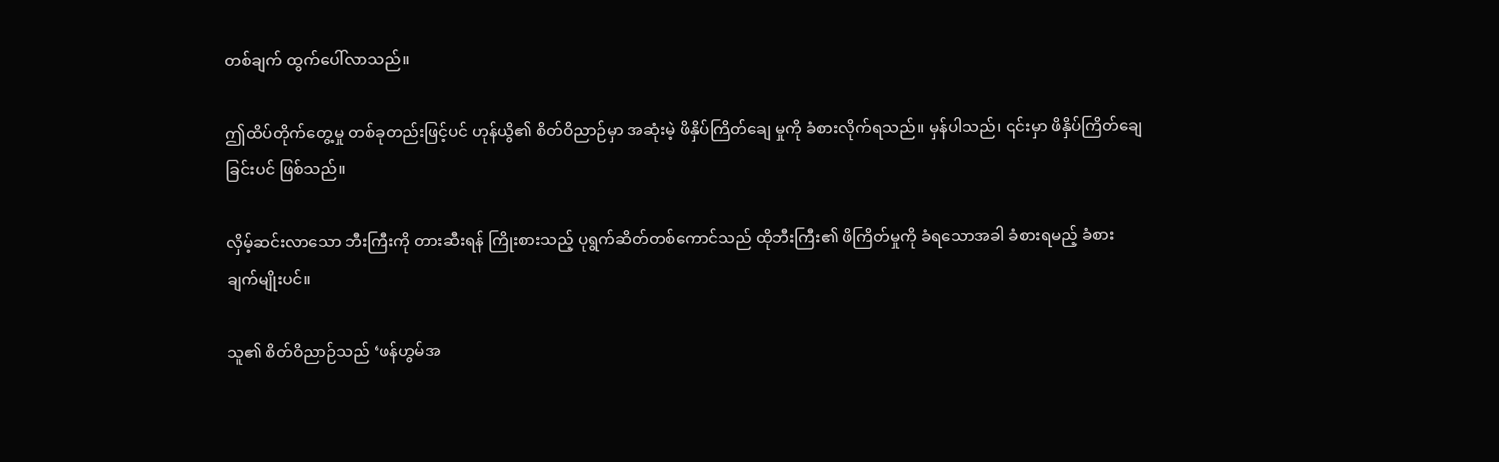တစ်ချက် ထွက်ပေါ်လာသည်။

ဤထိပ်တိုက်တွေ့မှု တစ်ခုတည်းဖြင့်ပင် ဟုန်ယွိ၏ စိတ်ဝိညာဉ်မှာ အဆုံးမဲ့ ဖိနှိပ်ကြိတ်ချေ မှုကို ခံစားလိုက်ရသည်။ မှန်ပါသည်၊ ၎င်းမှာ ဖိနှိပ်ကြိတ်ချေခြင်းပင် ဖြစ်သည်။

လှိမ့်ဆင်းလာသော ဘီးကြီးကို တားဆီးရန် ကြိုးစားသည့် ပုရွက်ဆိတ်တစ်ကောင်သည် ထိုဘီးကြီး၏ ဖိကြိတ်မှုကို ခံရသောအခါ ခံစားရမည့် ခံစားချက်မျိုးပင်။

သူ၏ စိတ်ဝိညာဉ်သည် ‘ဖန်ဟွမ်အ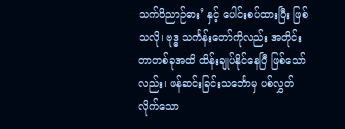သက်ဝိညာဉ်ဓား’ နှင့် ပေါင်းစပ်ထားပြီး ဖြစ်သလို၊ ဗုဒ္ဓ သင်္ကန်းတော်ကိုလည်း အတိုင်းတာတစ်ခုအထိ ထိန်းချုပ်နိုင်နေပြီ ဖြစ်သော်လည်း၊ ဖန်ဆင်းခြင်းသင်္ဘောမှ ပစ်လွှတ်လိုက်သော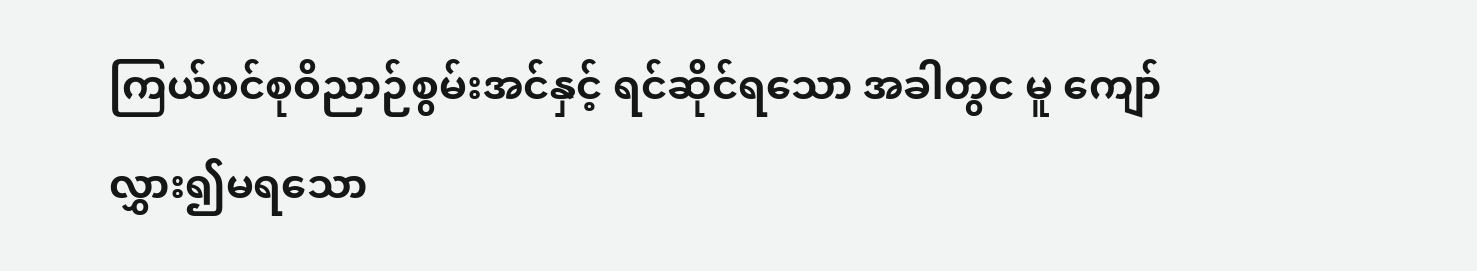ကြယ်စင်စုဝိညာဉ်စွမ်းအင်နှင့် ရင်ဆိုင်ရသော အခါတွင မူ ကျော်လွှား၍မရသော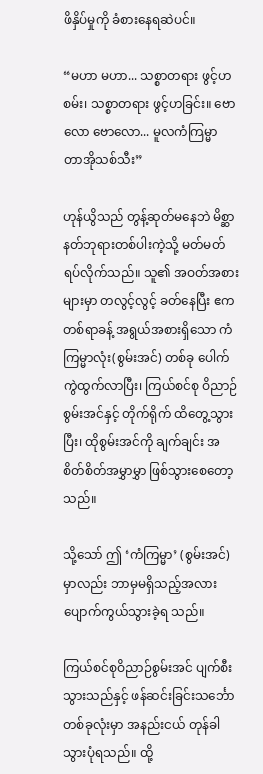ဖိနှိပ်မှုကို ခံစားနေရဆဲပင်။

“မဟာ မဟာ... သစ္စာတရား ဖွင့်ဟစမ်း၊ သစ္စာတရား ဖွင့်ဟခြင်း။ ဗောလော ဗောလော... မူလကံကြမ္မာ တာအိုသစ်သီး”

ဟုန်ယွိသည် တွန့်ဆုတ်မနေဘဲ မိစ္ဆာနတ်ဘုရားတစ်ပါးကဲ့သို့ မတ်မတ်ရပ်လိုက်သည်။ သူ၏ အဝတ်အစားများမှာ တလွင့်လွင့် ခတ်နေပြီး ဧက တစ်ရာခန့် အရွယ်အစားရှိသော ကံကြမ္မာလုံး(စွမ်းအင်) တစ်ခု ပေါက်ကွဲထွက်လာပြီး၊ ကြယ်စင်စု ဝိညာဉ်စွမ်းအင်နှင့် တိုက်ရိုက် ထိတွေ့သွားပြီး၊ ထိုစွမ်းအင်ကို ချက်ချင်း အစိတ်စိတ်အမွှာမွှာ ဖြစ်သွားစေတော့ သည်။

သို့သော် ဤ ‘ကံကြမ္မာ’ (စွမ်းအင်) မှာလည်း ဘာမှမရှိသည့်အလား ပျောက်ကွယ်သွားခဲ့ရ သည်။

ကြယ်စင်စုဝိညာဉ်စွမ်းအင် ပျက်စီးသွားသည်နှင့် ဖန်ဆင်းခြင်းသင်္ဘော တစ်ခုလုံးမှာ အနည်းငယ် တုန်ခါသွားပုံရသည်။ ထို့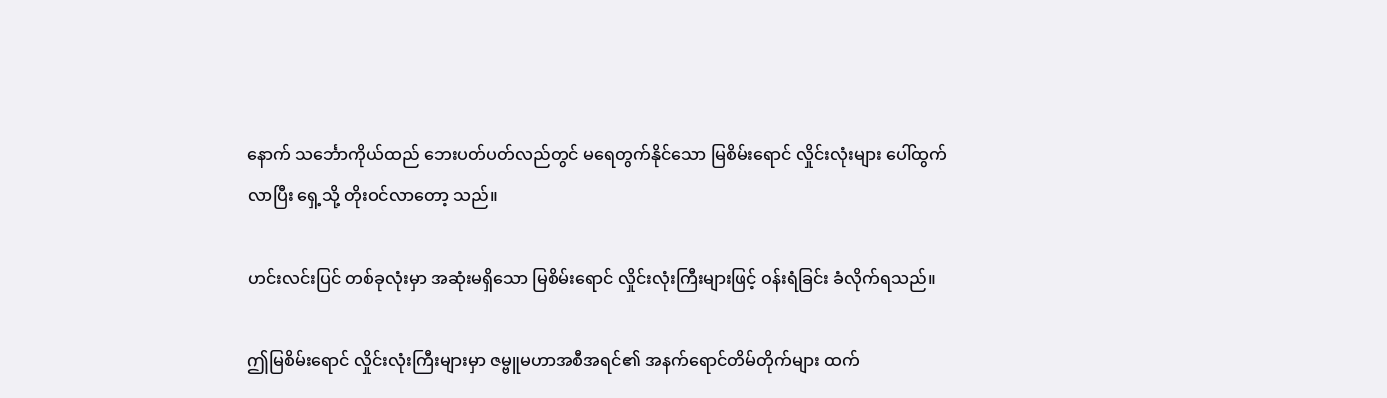နောက် သင်္ဘောကိုယ်ထည် ဘေးပတ်ပတ်လည်တွင် မရေတွက်နိုင်သော မြစိမ်းရောင် လှိုင်းလုံးများ ပေါ်ထွက်လာပြီး ရှေ့သို့ တိုးဝင်လာတော့ သည်။

ဟင်းလင်းပြင် တစ်ခုလုံးမှာ အဆုံးမရှိသော မြစိမ်းရောင် လှိုင်းလုံးကြီးများဖြင့် ဝန်းရံခြင်း ခံလိုက်ရသည်။

ဤမြစိမ်းရောင် လှိုင်းလုံးကြီးများမှာ ဇမ္ဗူမဟာအစီအရင်၏ အနက်ရောင်တိမ်တိုက်များ ထက်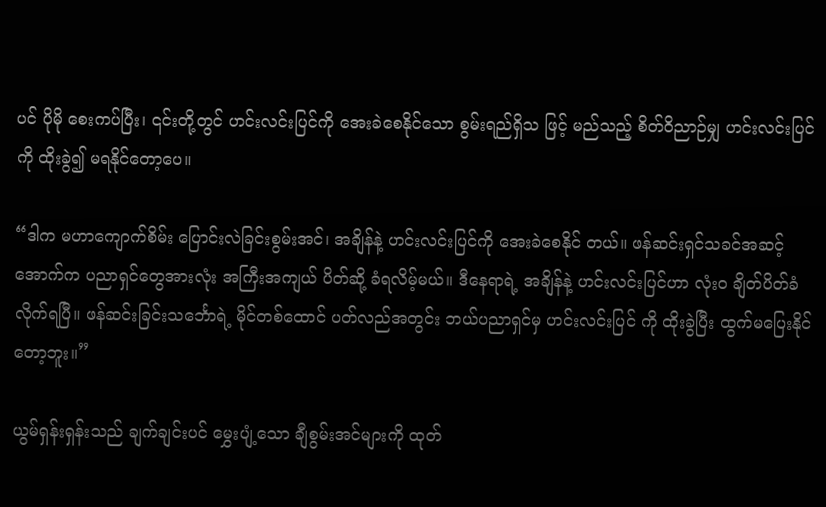ပင် ပိုမို စေးကပ်ပြီး၊ ၎င်းတို့တွင် ဟင်းလင်းပြင်ကို အေးခဲစေနိုင်သော စွမ်းရည်ရှိသ ဖြင့် မည်သည့် စိတ်ဝိညာဉ်မျှ ဟင်းလင်းပြင်ကို ထိုးခွဲ၍ မရနိုင်တော့ပေ။

“ဒါက မဟာကျောက်စိမ်း ပြောင်းလဲခြင်းစွမ်းအင်၊ အချိန်နဲ့ ဟင်းလင်းပြင်ကို အေးခဲစေနိုင် တယ်။ ဖန်ဆင်းရှင်သခင်အဆင့် အောက်က ပညာရှင်တွေအားလုံး အကြီးအကျယ် ပိတ်ဆို့ ခံရလိမ့်မယ်။ ဒီနေရာရဲ့ အချိန်နဲ့ ဟင်းလင်းပြင်ဟာ လုံးဝ ချိတ်ပိတ်ခံလိုက်ရပြီ။ ဖန်ဆင်းခြင်းသင်္ဘောရဲ့ မိုင်တစ်ထောင် ပတ်လည်အတွင်း ဘယ်ပညာရှင်မှ ဟင်းလင်းပြင် ကို ထိုးခွဲပြီး ထွက်မပြေးနိုင်တော့ဘူး။”

ယွမ်ရှန်းရှန်းသည် ချက်ချင်းပင် မွှေးပျံ့သော ချီစွမ်းအင်များကို ထုတ်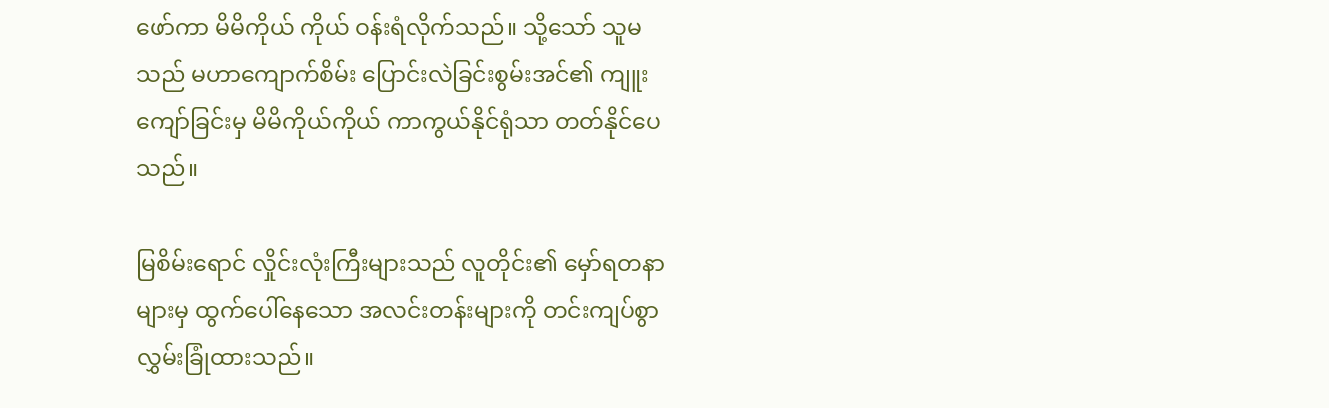ဖော်ကာ မိမိကိုယ် ကိုယ် ဝန်းရံလိုက်သည်။ သို့သော် သူမသည် မဟာကျောက်စိမ်း ပြောင်းလဲခြင်းစွမ်းအင်၏ ကျူးကျော်ခြင်းမှ မိမိကိုယ်ကိုယ် ကာကွယ်နိုင်ရုံသာ တတ်နိုင်ပေသည်။

မြစိမ်းရောင် လှိုင်းလုံးကြီးများသည် လူတိုင်း၏ မှော်ရတနာများမှ ထွက်ပေါ်နေသော အလင်းတန်းများကို တင်းကျပ်စွာ လွှမ်းခြုံထားသည်။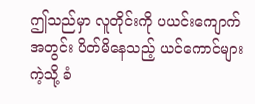ဤသည်မှာ လူတိုင်းကို ပယင်းကျောက်အတွင်း ပိတ်မိနေသည့် ယင်ကောင်များကဲ့သို့ ခံ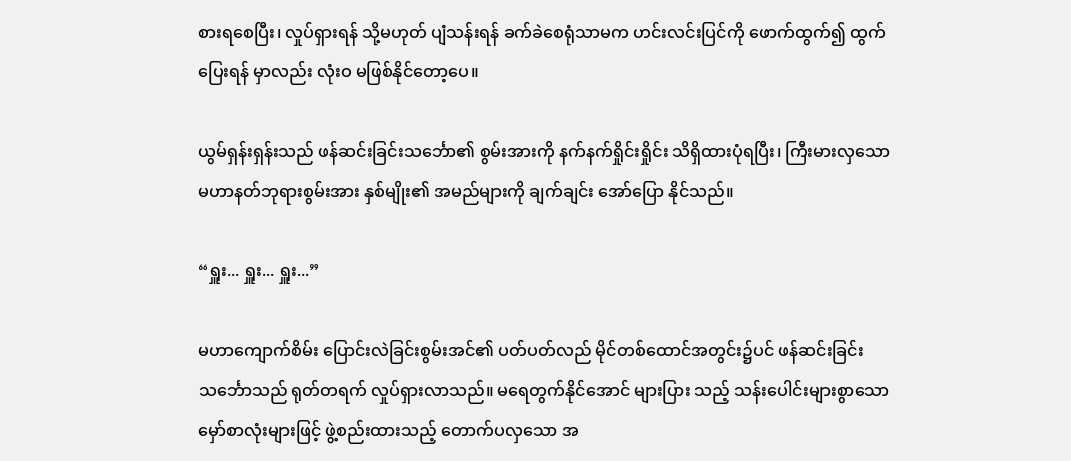စားရစေပြီး၊ လှုပ်ရှားရန် သို့မဟုတ် ပျံသန်းရန် ခက်ခဲစေရုံသာမက ဟင်းလင်းပြင်ကို ဖောက်ထွက်၍ ထွက်ပြေးရန် မှာလည်း လုံးဝ မဖြစ်နိုင်တော့ပေ။

ယွမ်ရှန်းရှန်းသည် ဖန်ဆင်းခြင်းသင်္ဘော၏ စွမ်းအားကို နက်နက်ရှိုင်းရှိုင်း သိရှိထားပုံရပြီး၊ ကြီးမားလှသော မဟာနတ်ဘုရားစွမ်းအား နှစ်မျိုး၏ အမည်များကို ချက်ချင်း အော်ပြော နိုင်သည်။

“ရှူး... ရှူး... ရှူး...”

မဟာကျောက်စိမ်း ပြောင်းလဲခြင်းစွမ်းအင်၏ ပတ်ပတ်လည် မိုင်တစ်ထောင်အတွင်း၌ပင် ဖန်ဆင်းခြင်းသင်္ဘောသည် ရုတ်တရက် လှုပ်ရှားလာသည်။ မရေတွက်နိုင်အောင် များပြား သည့် သန်းပေါင်းများစွာသော မှော်စာလုံးများဖြင့် ဖွဲ့စည်းထားသည့် တောက်ပလှသော အ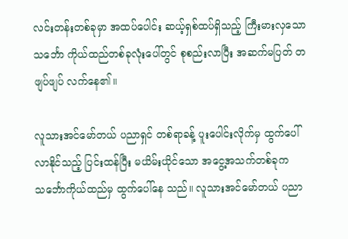လင်းတန်းတစ်ခုမှာ အထပ်ပေါင်း ဆယ့်ရှစ်ထပ်ရှိသည့် ကြီးမားလှသော သင်္ဘော ကိုယ်ထည်တစ်ခုလုံးပေါ်တွင် စုစည်းလာပြီး အဆက်မပြတ် တဖျပ်ဖျပ် လက်နေ၏။

လူသားအင်မော်တယ် ပညာရှင် တစ်ရာခန့် ပူးပေါင်းလိုက်မှ ထွက်ပေါ်လာနိုင်သည့် ပြင်းထန်ပြီး မယိမ်းယိုင်သော အငွေ့အသက်တစ်ခုက သင်္ဘောကိုယ်ထည်မှ ထွက်ပေါ်နေ သည်။ လူသားအင်မော်တယ် ပညာ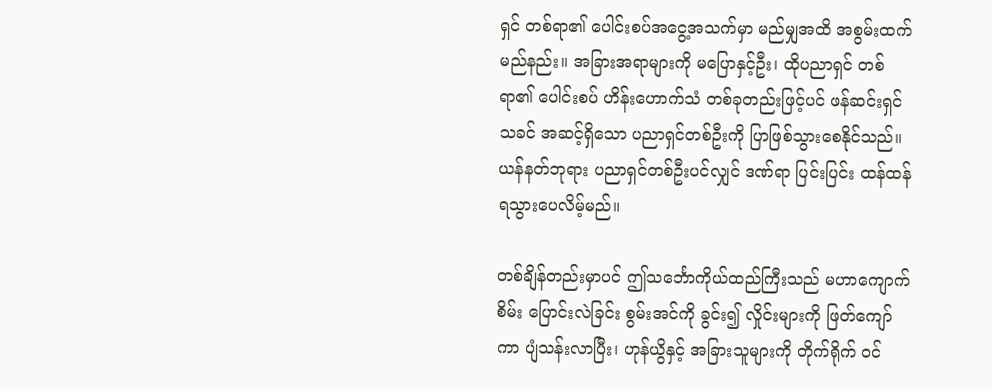ရှင် တစ်ရာ၏ ပေါင်းစပ်အငွေ့အသက်မှာ မည်မျှအထိ အစွမ်းထက်မည်နည်း။ အခြားအရာများကို မပြောနှင့်ဦး၊ ထိုပညာရှင် တစ်ရာ၏ ပေါင်းစပ် ဟိန်းဟောက်သံ တစ်ခုတည်းဖြင့်ပင် ဖန်ဆင်းရှင်သခင် အဆင့်ရှိသော ပညာရှင်တစ်ဦးကို ပြာဖြစ်သွားစေနိုင်သည်။ ယန်နတ်ဘုရား ပညာရှင်တစ်ဦးပင်လျှင် ဒဏ်ရာ ပြင်းပြင်း ထန်ထန် ရသွားပေလိမ့်မည်။

တစ်ချိန်တည်းမှာပင် ဤသင်္ဘောကိုယ်ထည်ကြီးသည် မဟာကျောက်စိမ်း ပြောင်းလဲခြင်း စွမ်းအင်ကို ခွင်း၍ လှိုင်းများကို ဖြတ်ကျော်ကာ ပျံသန်းလာပြီး၊ ဟုန်ယွိနှင့် အခြားသူများကို တိုက်ရိုက် ဝင်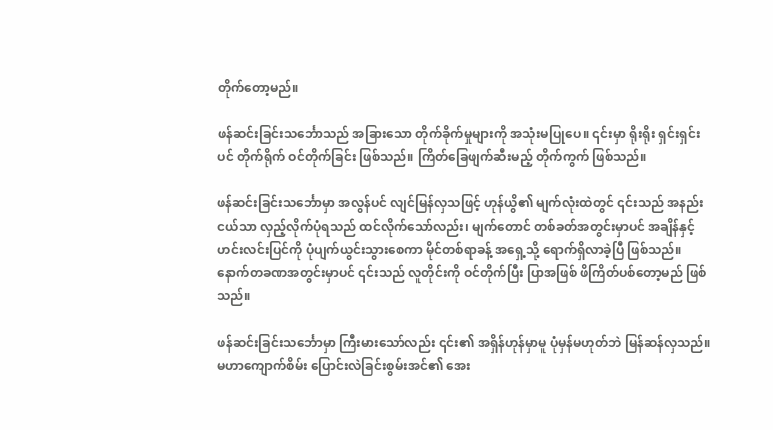တိုက်တော့မည်။

ဖန်ဆင်းခြင်းသင်္ဘောသည် အခြားသော တိုက်ခိုက်မှုများကို အသုံးမပြုပေ။ ၎င်းမှာ ရိုးရိုး ရှင်းရှင်းပင် တိုက်ရိုက် ဝင်တိုက်ခြင်း ဖြစ်သည်။ ကြိတ်ခြေဖျက်ဆီးမည့် တိုက်ကွက် ဖြစ်သည်။

ဖန်ဆင်းခြင်းသင်္ဘောမှာ အလွန်ပင် လျင်မြန်လှသဖြင့် ဟုန်ယွိ၏ မျက်လုံးထဲတွင် ၎င်းသည် အနည်းငယ်သာ လှည့်လိုက်ပုံရသည် ထင်လိုက်သော်လည်း၊ မျက်တောင် တစ်ခတ်အတွင်းမှာပင် အချိန်နှင့် ဟင်းလင်းပြင်ကို ပုံပျက်ယွင်းသွားစေကာ မိုင်တစ်ရာခန့် အရှေ့သို့ ရောက်ရှိလာခဲ့ပြီ ဖြစ်သည်။ နောက်တခဏအတွင်းမှာပင် ၎င်းသည် လူတိုင်းကို ဝင်တိုက်ပြီး ပြာအဖြစ် ဖိကြိတ်ပစ်တော့မည် ဖြစ်သည်။

ဖန်ဆင်းခြင်းသင်္ဘောမှာ ကြီးမားသော်လည်း ၎င်း၏ အရှိန်ဟုန်မှာမူ ပုံမှန်မဟုတ်ဘဲ မြန်ဆန်လှသည်။ မဟာကျောက်စိမ်း ပြောင်းလဲခြင်းစွမ်းအင်၏ အေး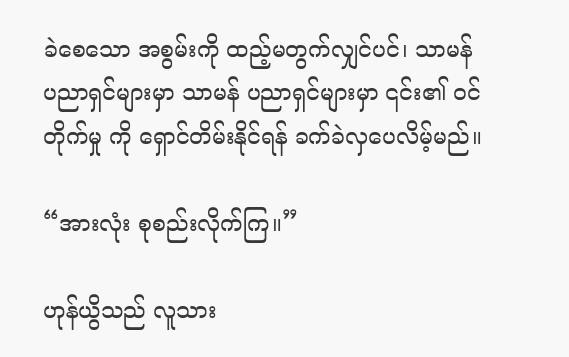ခဲစေသော အစွမ်းကို ထည့်မတွက်လျှင်ပင်၊ သာမန် ပညာရှင်များမှာ သာမန် ပညာရှင်များမှာ ၎င်း၏ ဝင်တိုက်မှု ကို ရှောင်တိမ်းနိုင်ရန် ခက်ခဲလှပေလိမ့်မည်။

“အားလုံး စုစည်းလိုက်ကြ။”

ဟုန်ယွိသည် လူသား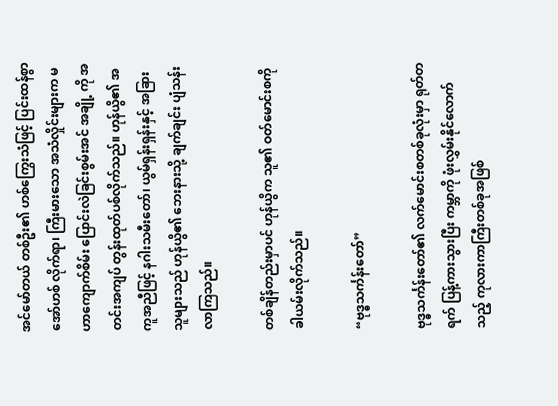အင်မော်တယ် တစ်ဦး၏ ဟစ်ကြွေးသံဖြင့် ပြင်းထန်စွာ အော်ဟစ် လိုက်ရာ၊ ကြီးမားသော အသံလှိုင်းများက မဟာကျောက်စိမ်း ပြောင်းလဲခြင်းစွမ်းအင် အချို့ ကို အတင်းအကျပ် တွန်းထုတ်ပစ်လိုက်သည်။ ဟုန်ယွိ၏ အကူအညီဖြင့် နဂါးသမီးတော်၊ ယွမ်ရှန်းရှန်းနှင့် အခြားသူများသည် ဟုန်ယွိ၏ ဘေးနားသို့ ချက်ချင်း ပျံသန်းလာကြသည်။

တစ်ချိန်တည်းမှာပင် ဟုန်ယွိက သူ၏ ဝတ်မောင်းစကို ခါယမ်းလိုက်သည်။

“ဗုဒ္ဓသင်္ကန်းတော်”

ဗုဒ္ဓသင်္ကန်းတော်၏ လက်မောင်းစတစ်ခုလုံးမှာ ရုတ်တရက် ပြန့်ကားသွားပြီး ကမ္ဘာကို ဖုံးလွှမ်းနိုင်လောက်သည့် ကုလားကာကြီးတစ်ခုအဖြစ်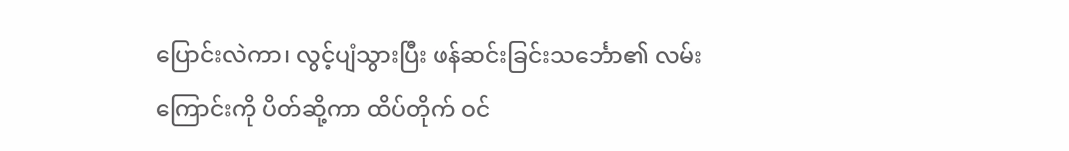ပြောင်းလဲကာ၊ လွင့်ပျံသွားပြီး ဖန်ဆင်းခြင်းသင်္ဘော၏ လမ်းကြောင်းကို ပိတ်ဆို့ကာ ထိပ်တိုက် ဝင်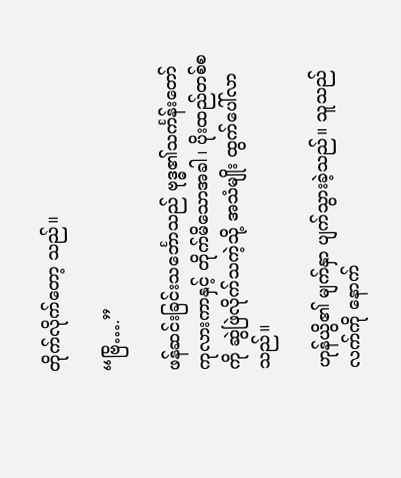တိုက်လိုက်တော့ သည်။

“ဗြိ….”

ဖန်ဆင်းခြင်းသင်္ဘောသည် ဗုဒ္ဓ၏သင်္ကန်းတော် ကုလားကာနှင့် တိုက်မိသောအခါ၊ ပိုးထည်တစ်စကို ဆွဲဖြဲလိုက်သကဲ့သို့ အသံမျိုး ထွက်ပေါ်လာသည်။

ဟုန်ယွိ၏ မျက်နှာ ပျက်သွားခဲ့သည်။ သူသည် လက်ကို နောက်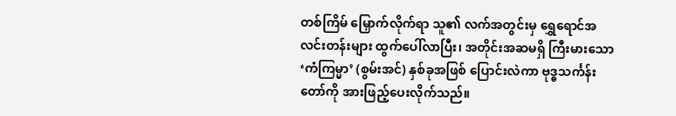တစ်ကြိမ် မြှောက်လိုက်ရာ သူ၏ လက်အတွင်းမှ ရွှေရောင်အလင်းတန်းများ ထွက်ပေါ်လာပြီး၊ အတိုင်းအဆမရှိ ကြီးမားသော ‘ကံကြမ္မာ’ (စွမ်းအင်) နှစ်ခုအဖြစ် ပြောင်းလဲကာ ဗုဒ္ဓသင်္ကန်းတော်ကို အားဖြည့်ပေးလိုက်သည်။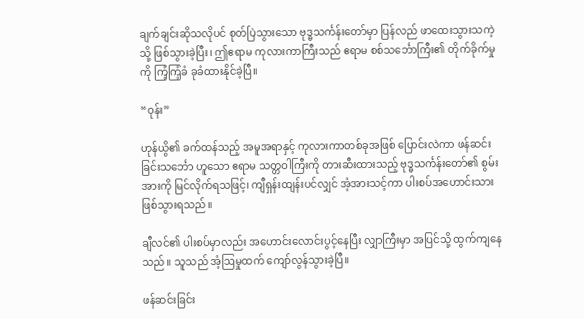ချက်ချင်းဆိုသလိုပင် စုတ်ပြဲသွားသော ဗုဒ္ဓသင်္ကန်းတော်မှာ ပြန်လည် ဖာထေးသွားသကဲ့ သို့ ဖြစ်သွားခဲ့ပြီး၊ ဤဧရာမ ကုလားကာကြီးသည် ဧရာမ စစ်သင်္ဘောကြီး၏ တိုက်ခိုက်မှုကို ကြံ့ကြံ့ခံ ခုခံထားနိုင်ခဲ့ပြီ။

“ဝုန်း”

ဟုန်ယွိ၏ ခက်ထန်သည့် အမူအရာနှင့် ကုလားကာတစ်ခုအဖြစ် ပြောင်းလဲကာ ဖန်ဆင်း ခြင်းသင်္ဘော ဟူသော ဧရာမ သတ္တဝါကြီးကို တားဆီးထားသည့် ဗုဒ္ဓသင်္ကန်းတော်၏ စွမ်းအားကို မြင်လိုက်ရသဖြင့်၊ ကျီရှန်းထျန်းပင်လျှင် အံ့အားသင့်ကာ ပါးစပ်အဟောင်းသား ဖြစ်သွားရသည်။

ချီလင်၏ ပါးစပ်မှာလည်း အဟောင်းလောင်းပွင့်နေပြီး လျှာကြီးမှာ အပြင်သို့ ထွက်ကျနေ သည်။ သူသည် အံ့ဩမှုထက် ကျော်လွန်သွားခဲ့ပြီ။

ဖန်ဆင်းခြင်း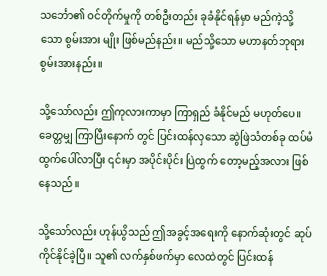သင်္ဘော၏ ဝင်တိုက်မှုကို တစ်ဦးတည်း ခုခံနိုင်ရန်မှာ မည်ကဲ့သို့သော စွမ်းအား မျိုး ဖြစ်မည်နည်း။ မည်သို့သော မဟာနတ်ဘုရားစွမ်းအားနည်း။

သို့သော်လည်း ဤကုလားကာမှာ ကြာရှည် ခံနိုင်မည် မဟုတ်ပေ။ ခေတ္တမျှ ကြာပြီးနောက် တွင် ပြင်းထန်လှသော ဆွဲဖြဲသံတစ်ခု ထပ်မံ ထွက်ပေါ်လာပြီး ၎င်းမှာ အပိုင်းပိုင်း ပြဲထွက် တော့မည့်အလား ဖြစ်နေသည်။

သို့သော်လည်း ဟုန်ယွိသည် ဤအခွင့်အရေးကို နောက်ဆုံးတွင် ဆုပ်ကိုင်နိုင်ခဲ့ပြီ။ သူ၏ လက်နှစ်ဖက်မှာ လေထဲတွင် ပြင်းထန်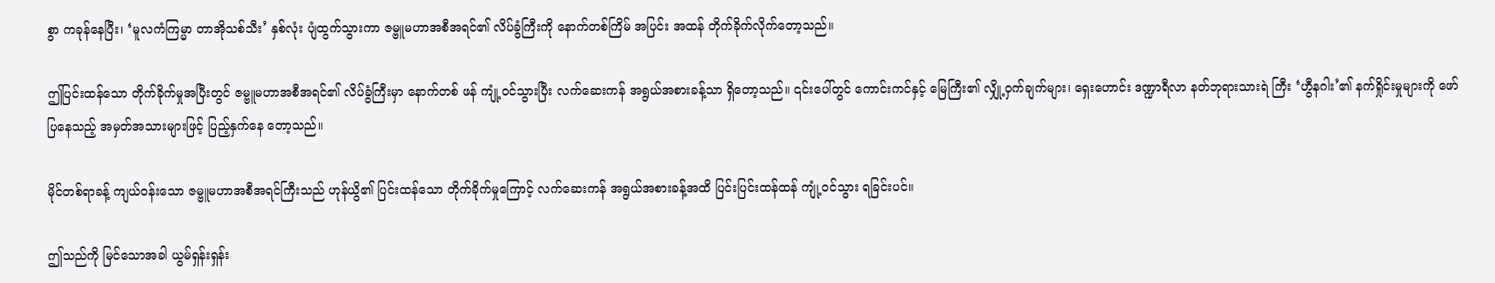စွာ ကခုန်နေပြီး၊ ‘မူလကံကြမ္မာ တာအိုသစ်သီး’ နှစ်လုံး ပျံထွက်သွားကာ ဇမ္ဗူမဟာအစီအရင်၏ လိပ်ခွံကြီးကို နောက်တစ်ကြိမ် အပြင်း အထန် တိုက်ခိုက်လိုက်တော့သည်။

ဤပြင်းထန်သော တိုက်ခိုက်မှုအပြီးတွင် ဇမ္ဗူမဟာအစီအရင်၏ လိပ်ခွံကြီးမှာ နောက်တစ် ဖန် ကျုံ့ဝင်သွားပြီး လက်ဆေးကန် အရွယ်အစားခန့်သာ ရှိတော့သည်။ ၎င်းပေါ်တွင် ကောင်းကင်နှင့် မြေကြီး၏ လျှို့ဝှက်ချက်များ၊ ရှေးဟောင်း ဒဏ္ဍာရီလာ နတ်ဘုရားသားရဲ ကြီး ‘ဟွီနဂါး’၏ နက်ရှိုင်းမှုများကို ဖော်ပြနေသည့် အမှတ်အသားများဖြင့် ပြည့်နှက်နေ တော့သည်။

မိုင်တစ်ရာခန့် ကျယ်ဝန်းသော ဇမ္ဗူမဟာအစီအရင်ကြီးသည် ဟုန်ယွိ၏ ပြင်းထန်သော တိုက်ခိုက်မှုကြောင့် လက်ဆေးကန် အရွယ်အစားခန့်အထိ ပြင်းပြင်းထန်ထန် ကျုံ့ဝင်သွား ရခြင်းပင်။

ဤသည်ကို မြင်သောအခါ ယွမ်ရှန်းရှန်း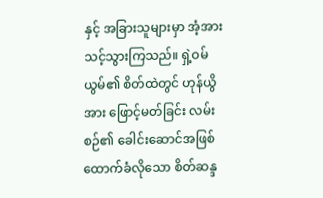နှင့် အခြားသူများမှာ အံ့အားသင့်သွားကြသည်။ ရှဲ့ဝမ်ယွမ်၏ စိတ်ထဲတွင် ဟုန်ယွိအား ဖြောင့်မတ်ခြင်း လမ်းစဉ်၏ ခေါင်းဆောင်အဖြစ် ထောက်ခံလိုသော စိတ်ဆန္ဒ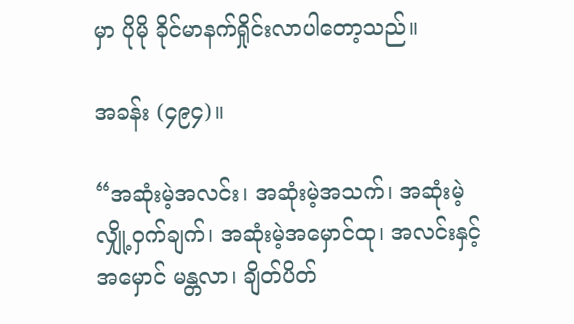မှာ ပိုမို ခိုင်မာနက်ရှိုင်းလာပါတော့သည်။

အခန်း (၄၉၄)။

“အဆုံးမဲ့အလင်း၊ အဆုံးမဲ့အသက်၊ အဆုံးမဲ့လျှို့ဝှက်ချက်၊ အဆုံးမဲ့အမှောင်ထု၊ အလင်းနှင့် အမှောင် မန္တလာ၊ ချိတ်ပိတ်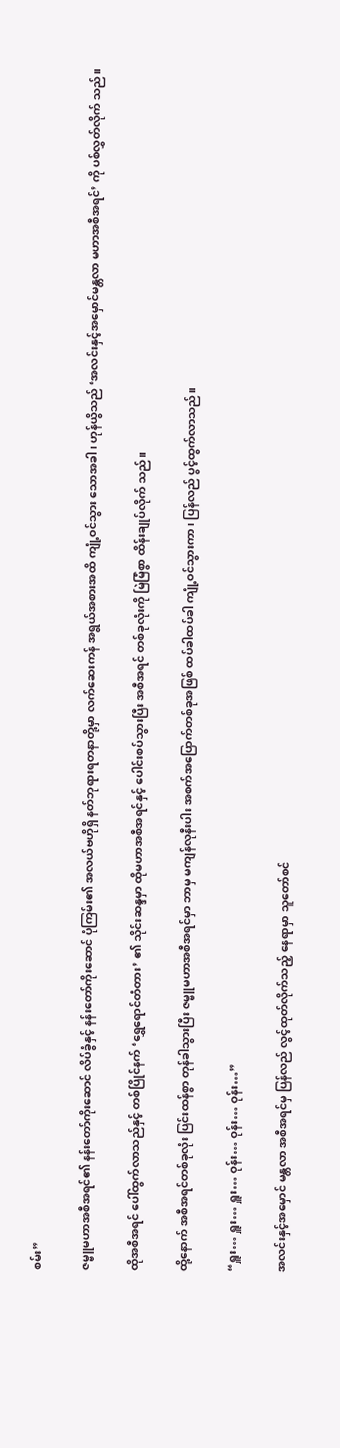စမ်း”

ဇမ္ဗူမဟာအစီအရင်၏ နန်းတော်ကိုးဆောင် လိပ်ခွံနှင့် နန်းတော်ကိုးဆောင် ပုံကြမ်း၏ အလယ်ဗဟိုရှိ နတ်ဘုရားရတနာတို့မှာ လက်ဆေးကန် အရွယ်အစားအထိ ကျုံ့ဝင်သွား သောအခါ၊ ဟုန်ယွိသည် ‘အလင်းနှင့်အမှောင်မန္တလာ မဟာအစီအရင်’ ကို ပစ်လွှတ်လိုက် သည်။

ထိုအစီအရင် ပေါ်ထွက်လာသည်နှင့် တစ်ပြိုင်နက် ‘ရွှေရောင်တံတား’ ၏ သိုင်းဆန္ဒမှာ ထိုမဟာအစီအရင်နှင့် ပေါင်းစပ်သွားပြီး အစီအရင် တစ်ခုလုံးကို မြဲမြံစွာ ထိန်းချုပ်လိုက် သည်။

ထို့နောက် အစီအရင်တစ်ခုလုံး ပြင်းထန်စွာ တုန်ခါသွားပြီး ဇမ္ဗူမဟာအစီအရင်မှာ ဘာမှ မကျန်လုနီးပါး အစက်အပြောက်တစ်ခုအဖြစ် ထပ်ခါထပ်ခါ ကျုံ့ဝင်သွားကာ၊ ပြန်လည် ပွင့်ထွက်လာသည်။

“ရှူး… ရှူး… ရှူး… ဝုန်း… ဝုန်း… ဝုန်း…”

အလင်းနှင့်အမှောင် မန္တလာ အစီအရင်မှ ပြန်လည် လွင့်ထုတ်လိုက်သည့် နေရာမှာ သူတော်စင်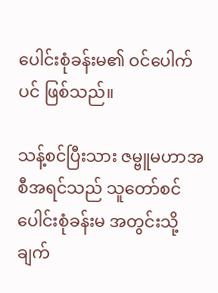ပေါင်းစုံခန်းမ၏ ဝင်ပေါက်ပင် ဖြစ်သည်။

သန့်စင်ပြီးသား ဇမ္ဗူမဟာအစီအရင်သည် သူတော်စင်ပေါင်းစုံခန်းမ အတွင်းသို့ ချက်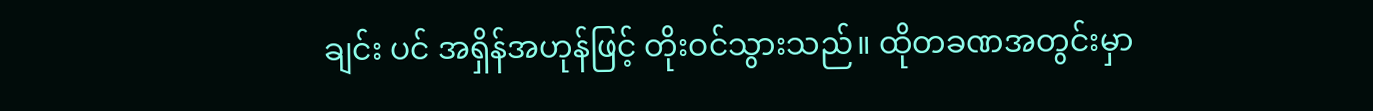ချင်း ပင် အရှိန်အဟုန်ဖြင့် တိုးဝင်သွားသည်။ ထိုတခဏအတွင်းမှာ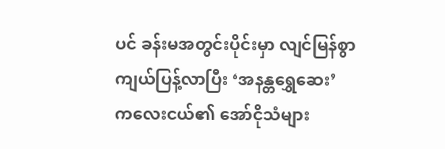ပင် ခန်းမအတွင်းပိုင်းမှာ လျင်မြန်စွာ ကျယ်ပြန့်လာပြီး ‘အနန္တရွှေဆေး’ ကလေးငယ်၏ အော်ငိုသံများ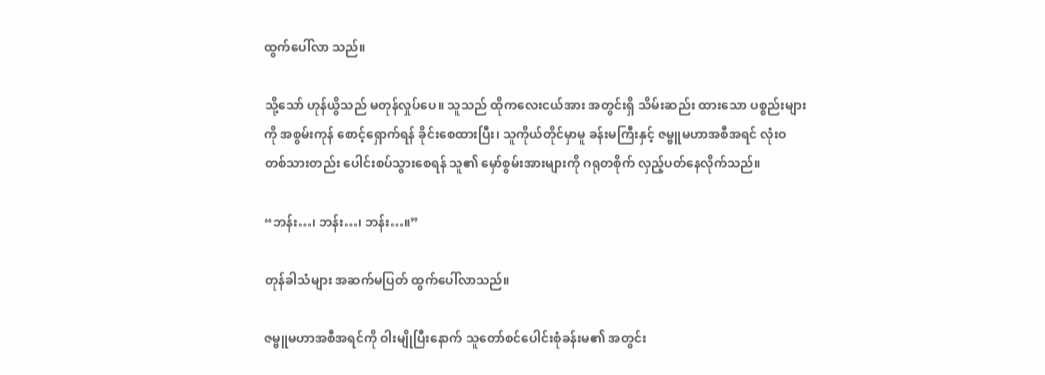ထွက်ပေါ်လာ သည်။

သို့သော် ဟုန်ယွိသည် မတုန်လှုပ်ပေ။ သူသည် ထိုကလေးငယ်အား အတွင်းရှိ သိမ်းဆည်း ထားသော ပစ္စည်းများကို အစွမ်းကုန် စောင့်ရှောက်ရန် ခိုင်းစေထားပြီး၊ သူကိုယ်တိုင်မှာမူ ခန်းမကြီးနှင့် ဇမ္ဗူမဟာအစီအရင် လုံးဝ တစ်သားတည်း ပေါင်းစပ်သွားစေရန် သူ၏ မှော်စွမ်းအားများကို ဂရုတစိုက် လှည့်ပတ်နေလိုက်သည်။

“ဘန်း…၊ ဘန်း…၊ ဘန်း…။”

တုန်ခါသံများ အဆက်မပြတ် ထွက်ပေါ်လာသည်။

ဇမ္ဗူမဟာအစီအရင်ကို ဝါးမျိုပြီးနောက် သူတော်စင်ပေါင်းစုံခန်းမ၏ အတွင်း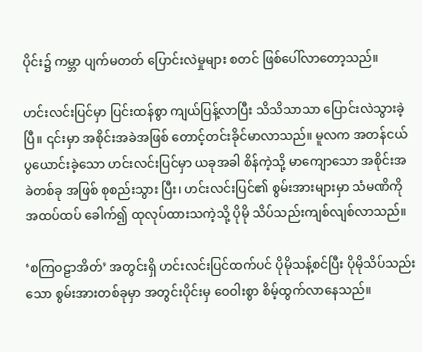ပိုင်း၌ ကမ္ဘာ ပျက်မတတ် ပြောင်းလဲမှုများ စတင် ဖြစ်ပေါ်လာတော့သည်။

ဟင်းလင်းပြင်မှာ ပြင်းထန်စွာ ကျယ်ပြန့်လာပြီး သိသိသာသာ ပြောင်းလဲသွားခဲ့ပြီ။ ၎င်းမှာ အစိုင်းအခဲအဖြစ် တောင့်တင်းခိုင်မာလာသည်။ မူလက အတန်ငယ် ပွယောင်းခဲ့သော ဟင်းလင်းပြင်မှာ ယခုအခါ စိန်ကဲ့သို့ မာကျောသော အစိုင်းအခဲတစ်ခု အဖြစ် စုစည်းသွား ပြီး၊ ဟင်းလင်းပြင်၏ စွမ်းအားများမှာ သံမဏိကို အထပ်ထပ် ခေါက်၍ ထုလုပ်ထားသကဲ့သို့ ပိုမို သိပ်သည်းကျစ်လျစ်လာသည်။

‘စကြဝဠာအိတ်’ အတွင်းရှိ ဟင်းလင်းပြင်ထက်ပင် ပိုမိုသန့်စင်ပြီး ပိုမိုသိပ်သည်းသော စွမ်းအားတစ်ခုမှာ အတွင်းပိုင်းမှ ဝေဝါးစွာ စိမ့်ထွက်လာနေသည်။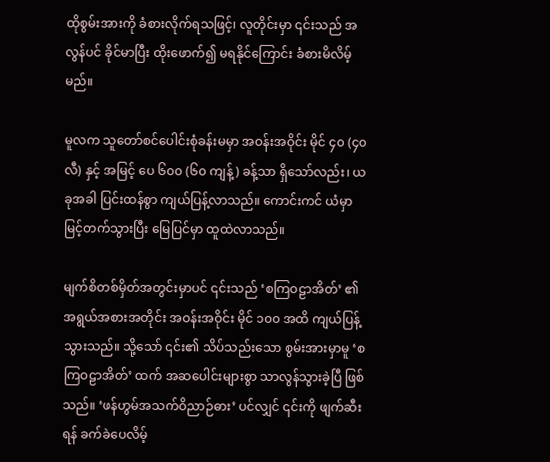ထိုစွမ်းအားကို ခံစားလိုက်ရသဖြင့်၊ လူတိုင်းမှာ ၎င်းသည် အလွန်ပင် ခိုင်မာပြီး ထိုးဖောက်၍ မရနိုင်ကြောင်း ခံစားမိလိမ့်မည်။

မူလက သူတော်စင်ပေါင်းစုံခန်းမမှာ အဝန်းအဝိုင်း မိုင် ၄၀ (၄၀ လီ) နှင့် အမြင့် ပေ ၆၀၀ (၆၀ ကျန့်) ခန့်သာ ရှိသော်လည်း၊ ယခုအခါ ပြင်းထန်စွာ ကျယ်ပြန့်လာသည်။ ကောင်းကင် ယံမှာ မြင့်တက်သွားပြီး မြေပြင်မှာ ထူထဲလာသည်။

မျက်စိတစ်မှိတ်အတွင်းမှာပင် ၎င်းသည် ‘စကြဝဠာအိတ်’ ၏ အရွယ်အစားအတိုင်း အဝန်းအဝိုင်း မိုင် ၁၀၀ အထိ ကျယ်ပြန့်သွားသည်။ သို့သော် ၎င်း၏ သိပ်သည်းသော စွမ်းအားမှာမူ ‘စကြဝဠာအိတ်’ ထက် အဆပေါင်းများစွာ သာလွန်သွားခဲ့ပြီ ဖြစ်သည်။ ‘ဖန်ဟွမ်အသက်ဝိညာဉ်ဓား’ ပင်လျှင် ၎င်းကို ဖျက်ဆီးရန် ခက်ခဲပေလိမ့်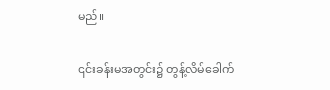မည်။

၎င်းခန်းမအတွင်း၌ တွန့်လိမ်ခေါက်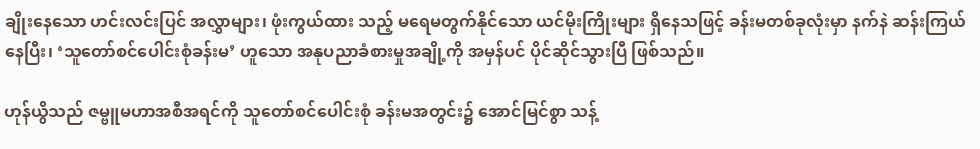ချိုးနေသော ဟင်းလင်းပြင် အလွှာများ၊ ဖုံးကွယ်ထား သည့် မရေမတွက်နိုင်သော ယင်မိုးကြိုးများ ရှိနေသဖြင့် ခန်းမတစ်ခုလုံးမှာ နက်နဲ ဆန်းကြယ်နေပြီး၊ ‘သူတော်စင်ပေါင်းစုံခန်းမ’ ဟူသော အနုပညာခံစားမှုအချို့ကို အမှန်ပင် ပိုင်ဆိုင်သွားပြီ ဖြစ်သည်။

ဟုန်ယွိသည် ဇမ္ဗူမဟာအစီအရင်ကို သူတော်စင်ပေါင်းစုံ ခန်းမအတွင်း၌ အောင်မြင်စွာ သန့်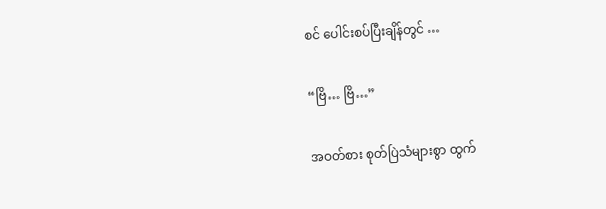စင် ပေါင်းစပ်ပြီးချိန်တွင် …

“ဗြိ… ဗြိ…”

အဝတ်စား စုတ်ပြဲသံများစွာ ထွက်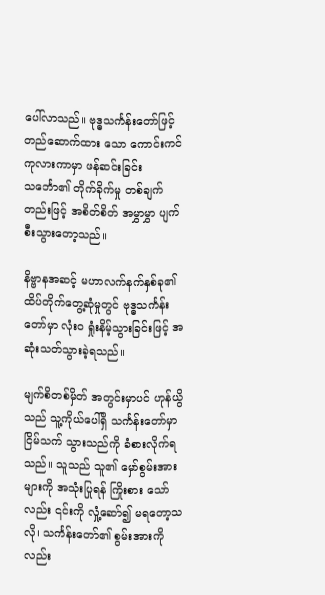ပေါ်လာသည်။ ဗုဒ္ဓသင်္ကန်းတော်ဖြင့် တည်ဆောက်ထား သော ကောင်းကင်ကုလားကာမှာ ဖန်ဆင်းခြင်းသင်္ဘော၏ တိုက်ခိုက်မှု တစ်ချက်တည်းဖြင့် အစိတ်စိတ် အမွှာမွှာ ပျက်စီးသွားတော့သည်။

နိဗ္ဗာနအဆင့် မဟာလက်နက်နှစ်ခု၏ ထိပ်တိုက်တွေ့ဆုံမှုတွင် ဗုဒ္ဓသင်္ကန်းတော်မှာ လုံးဝ ရှုံးနိမ့်သွားခြင်းဖြင့် အဆုံးသတ်သွားခဲ့ရသည်။

မျက်စိတစ်မှိတ် အတွင်းမှာပင် ဟုန်ယွိသည် သူ့ကိုယ်ပေါ်ရှိ သင်္ကန်းတော်မှာ ငြိမ်သက် သွားသည်ကို ခံစားလိုက်ရသည်။ သူသည် သူ၏ မှော်စွမ်းအားများကို အသုံးပြုရန် ကြိုးစား သော်လည်း ၎င်းကို လှုံ့ဆော်၍ မရတော့သလို၊ သင်္ကန်းတော်၏ စွမ်းအားကိုလည်း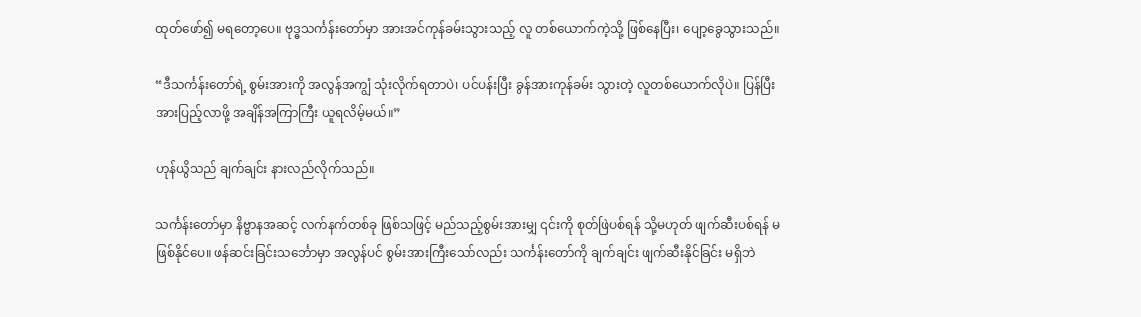ထုတ်ဖော်၍ မရတော့ပေ။ ဗုဒ္ဓသင်္ကန်းတော်မှာ အားအင်ကုန်ခမ်းသွားသည့် လူ တစ်ယောက်ကဲ့သို့ ဖြစ်နေပြီး၊ ပျော့ခွေသွားသည်။

“ဒီသင်္ကန်းတော်ရဲ့ စွမ်းအားကို အလွန်အကျွံ သုံးလိုက်ရတာပဲ၊ ပင်ပန်းပြီး ခွန်အားကုန်ခမ်း သွားတဲ့ လူတစ်ယောက်လိုပဲ။ ပြန်ပြီး အားပြည့်လာဖို့ အချိန်အကြာကြီး ယူရလိမ့်မယ်။”

ဟုန်ယွိသည် ချက်ချင်း နားလည်လိုက်သည်။

သင်္ကန်းတော်မှာ နိဗ္ဗာနအဆင့် လက်နက်တစ်ခု ဖြစ်သဖြင့် မည်သည့်စွမ်းအားမျှ ၎င်းကို စုတ်ဖြဲပစ်ရန် သို့မဟုတ် ဖျက်ဆီးပစ်ရန် မဖြစ်နိုင်ပေ။ ဖန်ဆင်းခြင်းသင်္ဘောမှာ အလွန်ပင် စွမ်းအားကြီးသော်လည်း သင်္ကန်းတော်ကို ချက်ချင်း ဖျက်ဆီးနိုင်ခြင်း မရှိဘဲ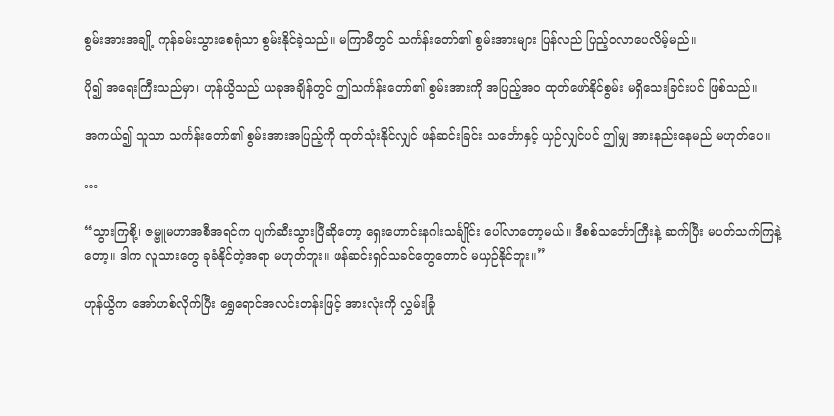စွမ်းအားအချို့ ကုန်ခမ်းသွားစေရုံသာ စွမ်းနိုင်ခဲ့သည်။ မကြာမီတွင် သင်္ကန်းတော်၏ စွမ်းအားများ ပြန်လည် ပြည့်ဝလာပေလိမ့်မည်။

ပို၍ အရေးကြီးသည်မှာ၊ ဟုန်ယွိသည် ယခုအချိန်တွင် ဤသင်္ကန်းတော်၏ စွမ်းအားကို အပြည့်အဝ ထုတ်ဖော်နိုင်စွမ်း မရှိသေးခြင်းပင် ဖြစ်သည်။

အကယ်၍ သူသာ သင်္ကန်းတော်၏ စွမ်းအားအပြည့်ကို ထုတ်သုံးနိုင်လျှင် ဖန်ဆင်းခြင်း သင်္ဘောနှင့် ယှဉ်လျှင်ပင် ဤမျှ အားနည်းနေမည် မဟုတ်ပေ။

…

“သွားကြစို့၊ ဇမ္ဗူမဟာအစီအရင်က ပျက်ဆီးသွားပြီဆိုတော့ ရှေးဟောင်းနဂါးသင်္ချိုင်း ပေါ်လာတော့မယ်။ ဒီစစ်သင်္ဘောကြီးနဲ့ ဆက်ပြီး မပတ်သက်ကြနဲ့တော့။ ဒါက လူသားတွေ ခုခံနိုင်တဲ့အရာ မဟုတ်ဘူး။ ဖန်ဆင်းရှင်သခင်တွေတောင် မယှဉ်နိုင်ဘူး။”

ဟုန်ယွိက အော်ဟစ်လိုက်ပြီး ရွှေရောင်အလင်းတန်းဖြင့် အားလုံးကို လွှမ်းခြုံ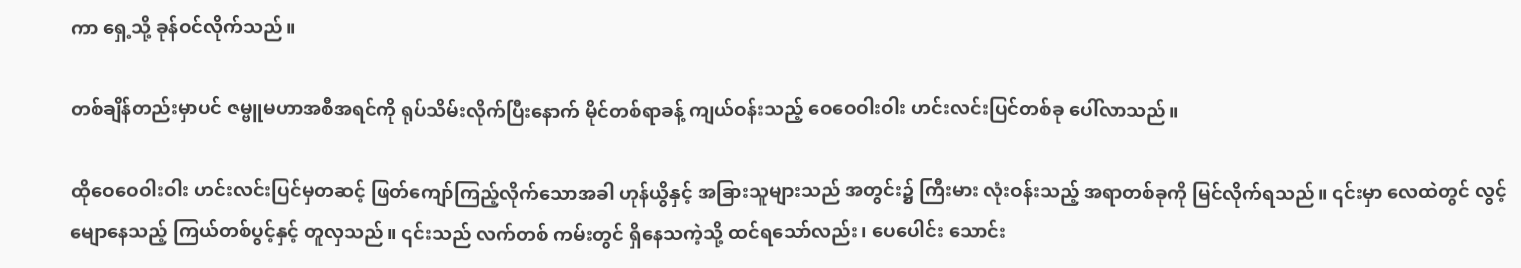ကာ ရှေ့သို့ ခုန်ဝင်လိုက်သည်။

တစ်ချိန်တည်းမှာပင် ဇမ္ဗူမဟာအစီအရင်ကို ရုပ်သိမ်းလိုက်ပြီးနောက် မိုင်တစ်ရာခန့် ကျယ်ဝန်းသည့် ဝေဝေဝါးဝါး ဟင်းလင်းပြင်တစ်ခု ပေါ်လာသည်။

ထိုဝေဝေဝါးဝါး ဟင်းလင်းပြင်မှတဆင့် ဖြတ်ကျော်ကြည့်လိုက်သောအခါ ဟုန်ယွိနှင့် အခြားသူများသည် အတွင်း၌ ကြီးမား လုံးဝန်းသည့် အရာတစ်ခုကို မြင်လိုက်ရသည်။ ၎င်းမှာ လေထဲတွင် လွင့်မျောနေသည့် ကြယ်တစ်ပွင့်နှင့် တူလှသည်။ ၎င်းသည် လက်တစ် ကမ်းတွင် ရှိနေသကဲ့သို့ ထင်ရသော်လည်း၊ ပေပေါင်း သောင်း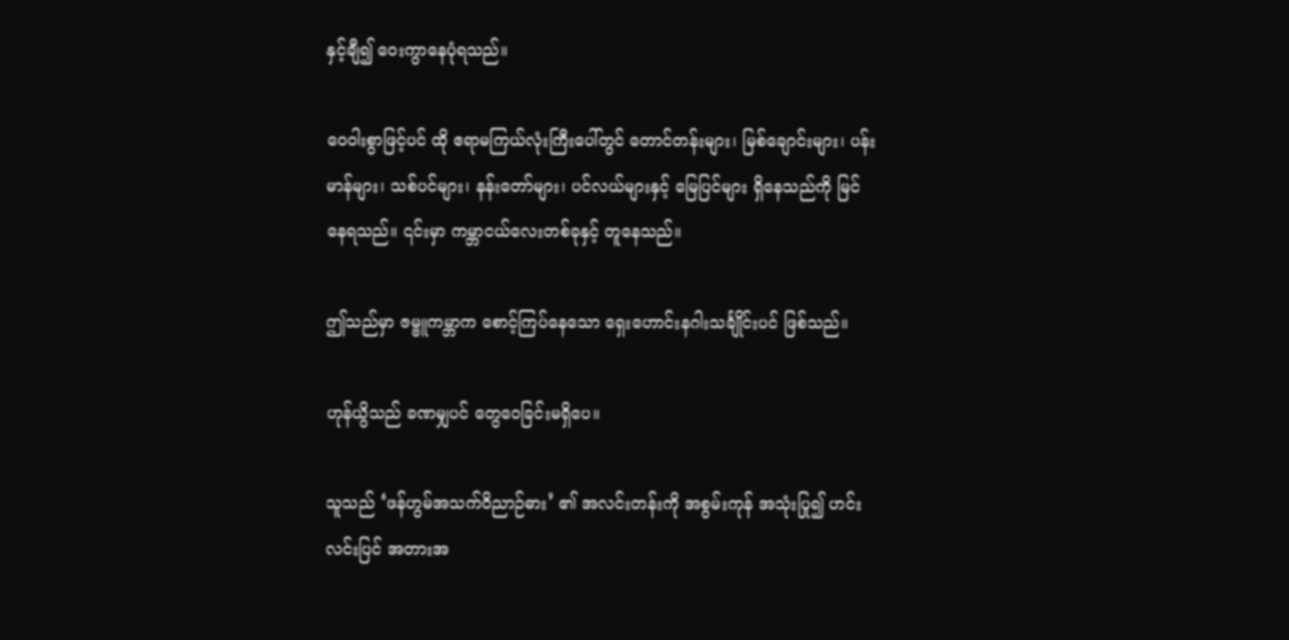နှင့်ချီ၍ ဝေးကွာနေပုံရသည်။

ဝေဝါးစွာဖြင့်ပင် ထို ဧရာမကြယ်လုံးကြီးပေါ်တွင် တောင်တန်းများ၊ မြစ်ချောင်းများ၊ ပန်းမာန်များ၊ သစ်ပင်များ၊ နန်းတော်များ၊ ပင်လယ်များနှင့် မြေပြင်များ ရှိနေသည်ကို မြင်နေရသည်။ ၎င်းမှာ ကမ္ဘာငယ်လေးတစ်ခုနှင့် တူနေသည်။

ဤသည်မှာ ဇမ္ဗူကမ္ဘာက စောင့်ကြပ်နေသော ရှေးဟောင်းနဂါးသင်္ချိုင်းပင် ဖြစ်သည်။

ဟုန်ယွိသည် ခဏမျှပင် တွေဝေခြင်းမရှိပေ။

သူသည် ‘ဖန်ဟွမ်အသက်ဝိညာဉ်ဓား’ ၏ အလင်းတန်းကို အစွမ်းကုန် အသုံးပြု၍ ဟင်းလင်းပြင် အတားအ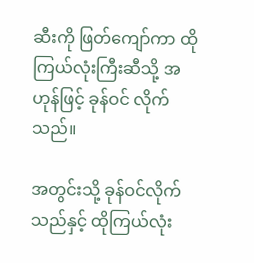ဆီးကို ဖြတ်ကျော်ကာ ထိုကြယ်လုံးကြီးဆီသို့ အဟုန်ဖြင့် ခုန်ဝင် လိုက်သည်။

အတွင်းသို့ ခုန်ဝင်လိုက်သည်နှင့် ထိုကြယ်လုံး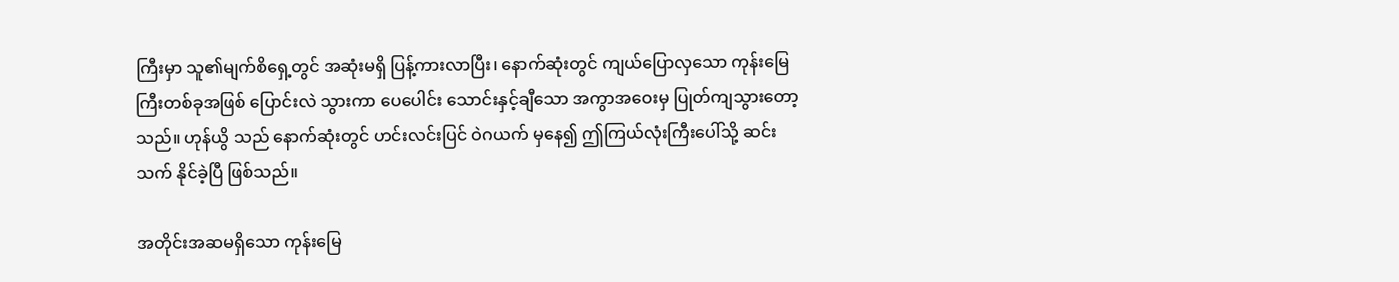ကြီးမှာ သူ၏မျက်စိရှေ့တွင် အဆုံးမရှိ ပြန့်ကားလာပြီး၊ နောက်ဆုံးတွင် ကျယ်ပြောလှသော ကုန်းမြေကြီးတစ်ခုအဖြစ် ပြောင်းလဲ သွားကာ ပေပေါင်း သောင်းနှင့်ချီသော အကွာအဝေးမှ ပြုတ်ကျသွားတော့သည်။ ဟုန်ယွိ သည် နောက်ဆုံးတွင် ဟင်းလင်းပြင် ဝဲဂယက် မှနေ၍ ဤကြယ်လုံးကြီးပေါ်သို့ ဆင်းသက် နိုင်ခဲ့ပြီ ဖြစ်သည်။

အတိုင်းအဆမရှိသော ကုန်းမြေ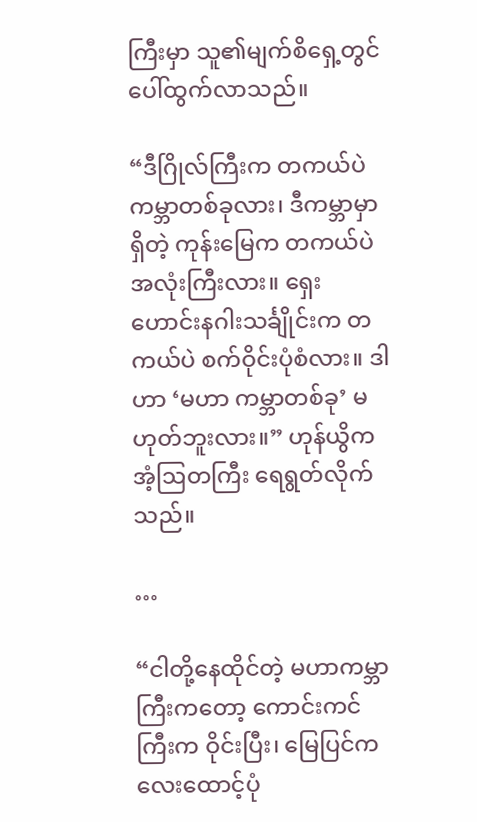ကြီးမှာ သူ၏မျက်စိရှေ့တွင် ပေါ်ထွက်လာသည်။

“ဒီဂြိုလ်ကြီးက တကယ်ပဲ ကမ္ဘာတစ်ခုလား၊ ဒီကမ္ဘာမှာရှိတဲ့ ကုန်းမြေက တကယ်ပဲ အလုံးကြီးလား။ ရှေးဟောင်းနဂါးသင်္ချိုင်းက တကယ်ပဲ စက်ဝိုင်းပုံစံလား။ ဒါဟာ ‘မဟာ ကမ္ဘာတစ်ခု’ မဟုတ်ဘူးလား။” ဟုန်ယွိက အံ့ဩတကြီး ရေရွတ်လိုက်သည်။

…

“ငါတို့နေထိုင်တဲ့ မဟာကမ္ဘာကြီးကတော့ ကောင်းကင်ကြီးက ဝိုင်းပြီး၊ မြေပြင်က လေးထောင့်ပုံ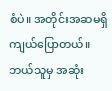စံပဲ။ အတိုင်းအဆမရှိ ကျယ်ပြောတယ်။ ဘယ်သူမှ အဆုံး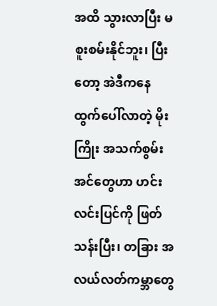အထိ သွားလာပြီး မစူးစမ်းနိုင်ဘူး၊ ပြီးတော့ အဲဒီကနေ ထွက်ပေါ်လာတဲ့ မိုးကြိုး အသက်စွမ်းအင်တွေဟာ ဟင်းလင်းပြင်ကို ဖြတ်သန်းပြီး၊ တခြား အလယ်လတ်ကမ္ဘာတွေ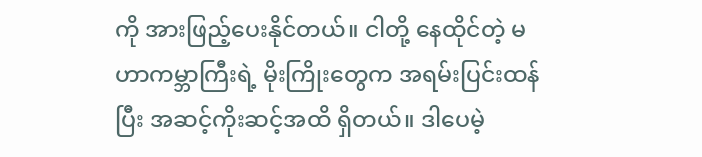ကို အားဖြည့်ပေးနိုင်တယ်။ ငါတို့ နေထိုင်တဲ့ မဟာကမ္ဘာကြီးရဲ့ မိုးကြိုးတွေက အရမ်းပြင်းထန်ပြီး အဆင့်ကိုးဆင့်အထိ ရှိတယ်။ ဒါပေမဲ့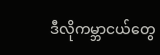ဒီလိုကမ္ဘာငယ်တွေ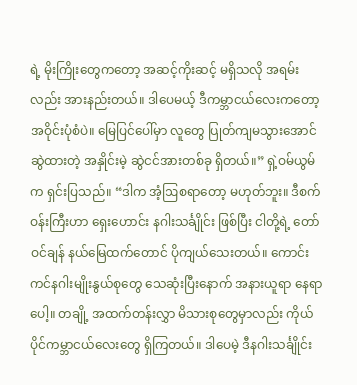ရဲ့ မိုးကြိုးတွေကတော့ အဆင့်ကိုးဆင့် မရှိသလို အရမ်း လည်း အားနည်းတယ်။ ဒါပေမယ့် ဒီကမ္ဘာငယ်လေးကတော့ အဝိုင်းပုံစံပဲ။ မြေပြင်ပေါ်မှာ လူတွေ ပြုတ်ကျမသွားအောင် ဆွဲထားတဲ့ အနှိုင်းမဲ့ ဆွဲငင်အားတစ်ခု ရှိတယ်။” ရှဲ့ဝမ်ယွမ် က ရှင်းပြသည်။ “ဒါက အံ့ဩစရာတော့ မဟုတ်ဘူး။ ဒီစက်ဝန်းကြီးဟာ ရှေးဟောင်း နဂါးသင်္ချိုင်း ဖြစ်ပြီး ငါတို့ရဲ့ တော်ဝင်ချန် နယ်မြေထက်တောင် ပိုကျယ်သေးတယ်။ ကောင်းကင်နဂါးမျိုးနွယ်စုတွေ သေဆုံးပြီးနောက် အနားယူရာ နေရာပေါ့။ တချို့ အထက်တန်းလွှာ မိသားစုတွေမှာလည်း ကိုယ်ပိုင်ကမ္ဘာငယ်လေးတွေ ရှိကြတယ်။ ဒါပေမဲ့ ဒီနဂါးသင်္ချိုင်း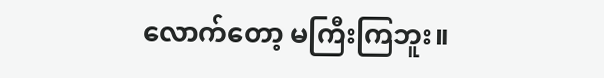လောက်တော့ မကြီးကြဘူး။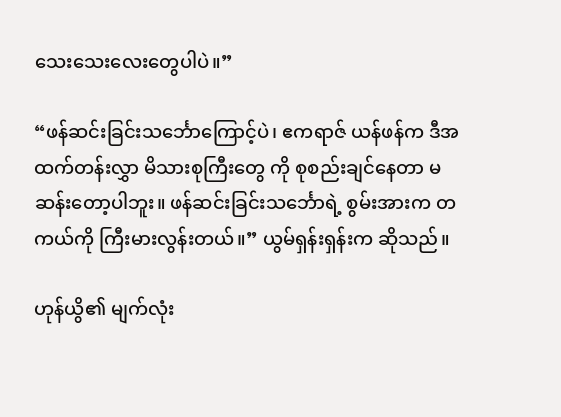သေးသေးလေးတွေပါပဲ။”

“ဖန်ဆင်းခြင်းသင်္ဘောကြောင့်ပဲ၊ ဧကရာဇ် ယန်ဖန်က ဒီအထက်တန်းလွှာ မိသားစုကြီးတွေ ကို စုစည်းချင်နေတာ မဆန်းတော့ပါဘူး။ ဖန်ဆင်းခြင်းသင်္ဘောရဲ့ စွမ်းအားက တကယ်ကို ကြီးမားလွန်းတယ်။” ယွမ်ရှန်းရှန်းက ဆိုသည်။

ဟုန်ယွိ၏ မျက်လုံး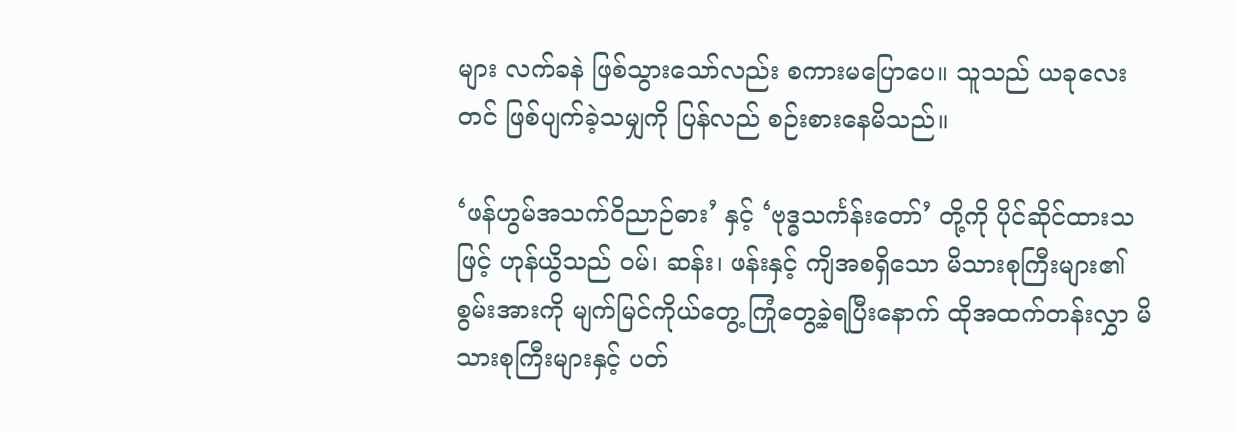များ လက်ခနဲ ဖြစ်သွားသော်လည်း စကားမပြောပေ။ သူသည် ယခုလေးတင် ဖြစ်ပျက်ခဲ့သမျှကို ပြန်လည် စဉ်းစားနေမိသည်။

‘ဖန်ဟွမ်အသက်ဝိညာဉ်ဓား’ နှင့် ‘ဗုဒ္ဓသင်္ကန်းတော်’ တို့ကို ပိုင်ဆိုင်ထားသဖြင့် ဟုန်ယွိသည် ဝမ်၊ ဆန်း၊ ဖန်းနှင့် ကျိအစရှိသော မိသားစုကြီးများ၏ စွမ်းအားကို မျက်မြင်ကိုယ်တွေ့ ကြုံတွေ့ခဲ့ရပြီးနောက် ထိုအထက်တန်းလွှာ မိသားစုကြီးများနှင့် ပတ်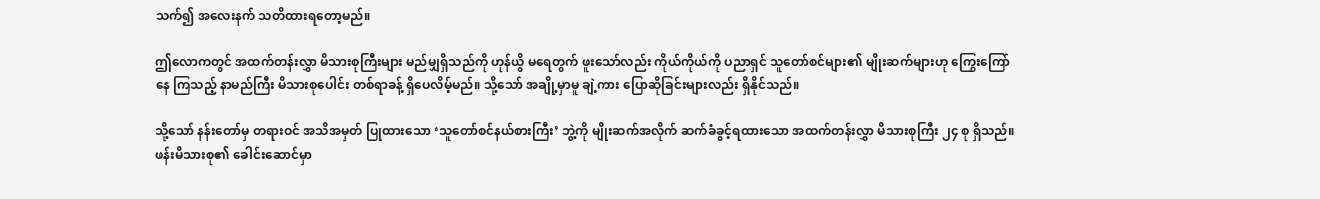သက်၍ အလေးနက် သတိထားရတော့မည်။

ဤလောကတွင် အထက်တန်းလွှာ မိသားစုကြီးများ မည်မျှရှိသည်ကို ဟုန်ယွိ မရေတွက် ဖူးသော်လည်း ကိုယ်ကိုယ်ကို ပညာရှင် သူတော်စင်များ၏ မျိုးဆက်များဟု ကြွေးကြော်နေ ကြသည့် နာမည်ကြီး မိသားစုပေါင်း တစ်ရာခန့် ရှိပေလိမ့်မည်။ သို့သော် အချို့မှာမူ ချဲ့ကား ပြောဆိုခြင်းများလည်း ရှိနိုင်သည်။

သို့သော် နန်းတော်မှ တရားဝင် အသိအမှတ် ပြုထားသော ‘သူတော်စင်နယ်စားကြီး’ ဘွဲ့ကို မျိုးဆက်အလိုက် ဆက်ခံခွင့်ရထားသော အထက်တန်းလွှာ မိသားစုကြီး ၂၄ စု ရှိသည်။ ဖန်းမိသားစု၏ ခေါင်းဆောင်မှာ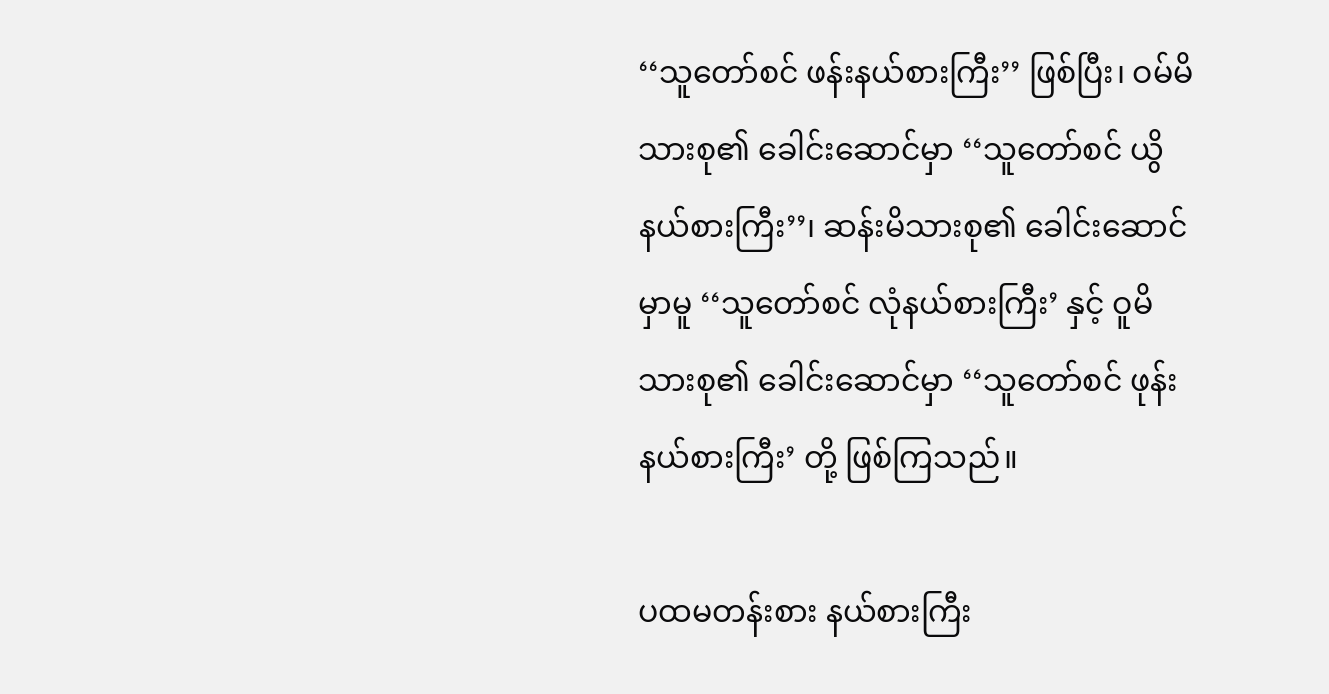‘‘သူတော်စင် ဖန်းနယ်စားကြီး’’ ဖြစ်ပြီး၊ ဝမ်မိသားစု၏ ခေါင်းဆောင်မှာ ‘‘သူတော်စင် ယွိနယ်စားကြီး’’၊ ဆန်းမိသားစု၏ ခေါင်းဆောင်မှာမူ ‘‘သူတော်စင် လုံနယ်စားကြီး’ နှင့် ဝူမိသားစု၏ ခေါင်းဆောင်မှာ ‘‘သူတော်စင် ဖုန်းနယ်စားကြီး’ တို့ ဖြစ်ကြသည်။

ပထမတန်းစား နယ်စားကြီး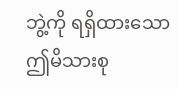ဘွဲ့ကို ရရှိထားသော ဤမိသားစု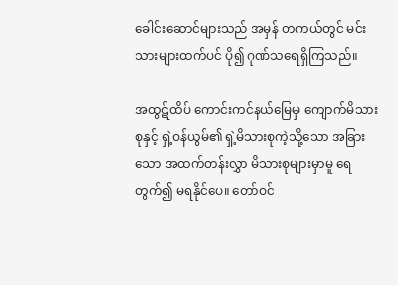ခေါင်းဆောင်များသည် အမှန် တကယ်တွင် မင်းသားများထက်ပင် ပို၍ ဂုဏ်သရေရှိကြသည်။

အထွဋ်ထိပ် ကောင်းကင်နယ်မြေမှ ကျောက်မိသားစုနှင့် ရှဲ့ဝန်ယွမ်၏ ရှဲ့မိသားစုကဲ့သို့သော အခြားသော အထက်တန်းလွှာ မိသားစုများမှာမူ ရေတွက်၍ မရနိုင်ပေ။ တော်ဝင်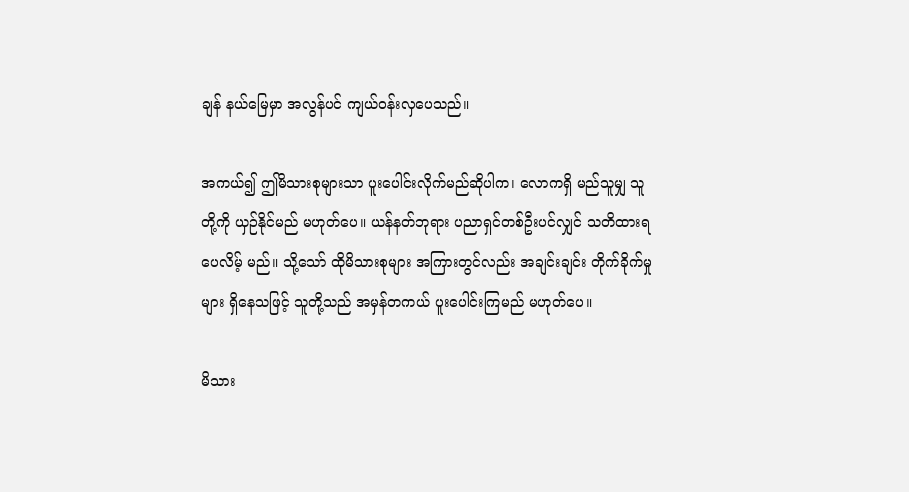ချန် နယ်မြေမှာ အလွန်ပင် ကျယ်ဝန်းလှပေသည်။

အကယ်၍ ဤမိသားစုများသာ ပူးပေါင်းလိုက်မည်ဆိုပါက၊ လောကရှိ မည်သူမျှ သူတို့ကို ယှဉ်နိုင်မည် မဟုတ်ပေ။ ယန်နတ်ဘုရား ပညာရှင်တစ်ဦးပင်လျှင် သတိထားရပေလိမ့် မည်။ သို့သော် ထိုမိသားစုများ အကြားတွင်လည်း အချင်းချင်း တိုက်ခိုက်မှုများ ရှိနေသဖြင့် သူတို့သည် အမှန်တကယ် ပူးပေါင်းကြမည် မဟုတ်ပေ။

မိသား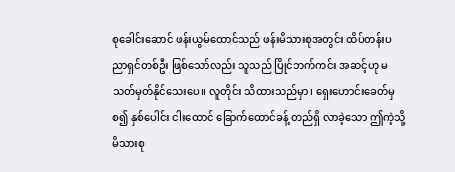စုခေါင်းဆောင် ဖန်းယွမ်ထောင်သည် ဖန်းမိသားစုအတွင်း ထိပ်တန်းပညာရှင်တစ်ဦး ဖြစ်သော်လည်း သူသည် ပြိုင်ဘက်ကင်း အဆင့်ဟု မသတ်မှတ်နိုင်သေးပေ။ လူတိုင်း သိထားသည်မှာ၊ ရှေးဟောင်းခေတ်မှစ၍ နှစ်ပေါင်း ငါးထောင် ခြောက်ထောင်ခန့် တည်ရှိ လာခဲ့သော ဤကဲ့သို့ မိသားစု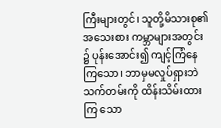ကြီးများတွင်၊ သူတို့မိသားစု၏ အသေးစား ကမ္ဘာများအတွင်း ၌ ပုန်းအောင်း၍ ကျင့်ကြံနေကြသော၊ ဘာမှမလှုပ်ရှားဘဲ သက်တမ်းကို ထိန်းသိမ်းထားကြ သော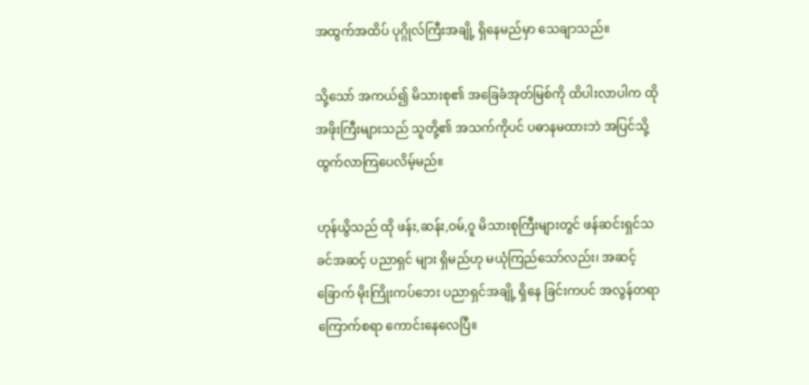အထွက်အထိပ် ပုဂ္ဂိုလ်ကြီးအချို့ ရှိနေမည်မှာ သေချာသည်။

သို့သော် အကယ်၍ မိသားစု၏ အခြေခံအုတ်မြစ်ကို ထိပါးလာပါက ထိုအဖိုးကြီးများသည် သူတို့၏ အသက်ကိုပင် ပဓာနမထားဘဲ အပြင်သို့ ထွက်လာကြပေလိမ့်မည်။

ဟုန်ယွိသည် ထို ဖန်း,ဆန်း,ဝမ်,ဝူ မိသားစုကြီးများတွင် ဖန်ဆင်းရှင်သခင်အဆင့် ပညာရှင် များ ရှိမည်ဟု မယုံကြည်သော်လည်း၊ အဆင့်ခြောက် မိုးကြိုးကပ်ဘေး ပညာရှင်အချို့ ရှိနေ ခြင်းကပင် အလွန်တရာ ကြောက်စရာ ကောင်းနေလေပြီ။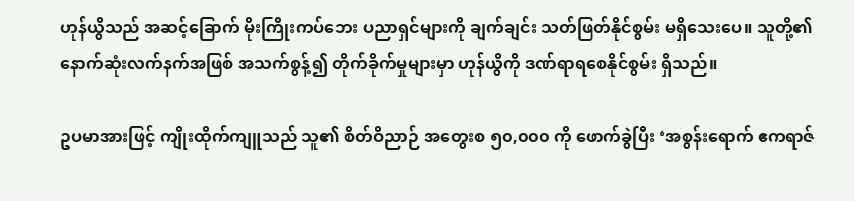ဟုန်ယွိသည် အဆင့်ခြောက် မိုးကြိုးကပ်ဘေး ပညာရှင်များကို ချက်ချင်း သတ်ဖြတ်နိုင်စွမ်း မရှိသေးပေ။ သူတို့၏ နောက်ဆုံးလက်နက်အဖြစ် အသက်စွန့်၍ တိုက်ခိုက်မှုများမှာ ဟုန်ယွိကို ဒဏ်ရာရစေနိုင်စွမ်း ရှိသည်။

ဥပမာအားဖြင့် ကျိုးထိုက်ကျူသည် သူ၏ စိတ်ဝိညာဉ် အတွေးစ ၅၀,၀၀၀ ကို ဖောက်ခွဲပြီး ‘အစွန်းရောက် ဧကရာဇ်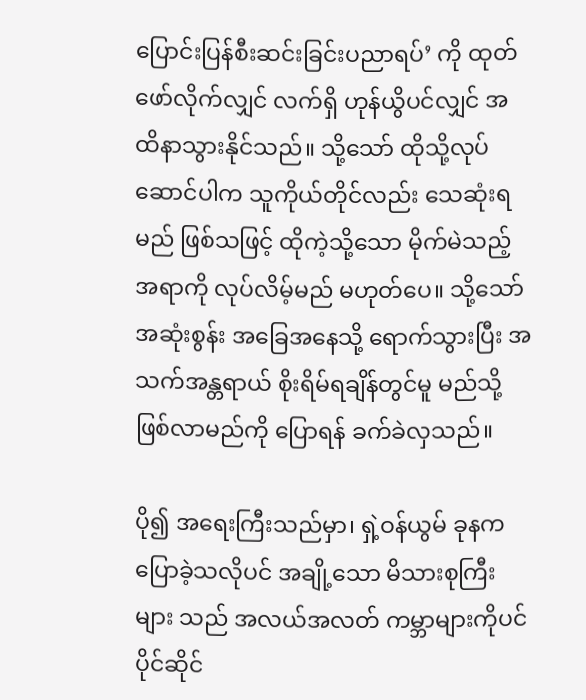ပြောင်းပြန်စီးဆင်းခြင်းပညာရပ်’ ကို ထုတ်ဖော်လိုက်လျှင် လက်ရှိ ဟုန်ယွိပင်လျှင် အထိနာသွားနိုင်သည်။ သို့သော် ထိုသို့လုပ်ဆောင်ပါက သူကိုယ်တိုင်လည်း သေဆုံးရမည် ဖြစ်သဖြင့် ထိုကဲ့သို့သော မိုက်မဲသည့်အရာကို လုပ်လိမ့်မည် မဟုတ်ပေ။ သို့သော် အဆုံးစွန်း အခြေအနေသို့ ရောက်သွားပြီး အသက်အန္တရာယ် စိုးရိမ်ရချိန်တွင်မူ မည်သို့ဖြစ်လာမည်ကို ပြောရန် ခက်ခဲလှသည်။

ပို၍ အရေးကြီးသည်မှာ၊ ရှဲ့ဝန်ယွမ် ခုနက ပြောခဲ့သလိုပင် အချို့သော မိသားစုကြီးများ သည် အလယ်အလတ် ကမ္ဘာများကိုပင် ပိုင်ဆိုင်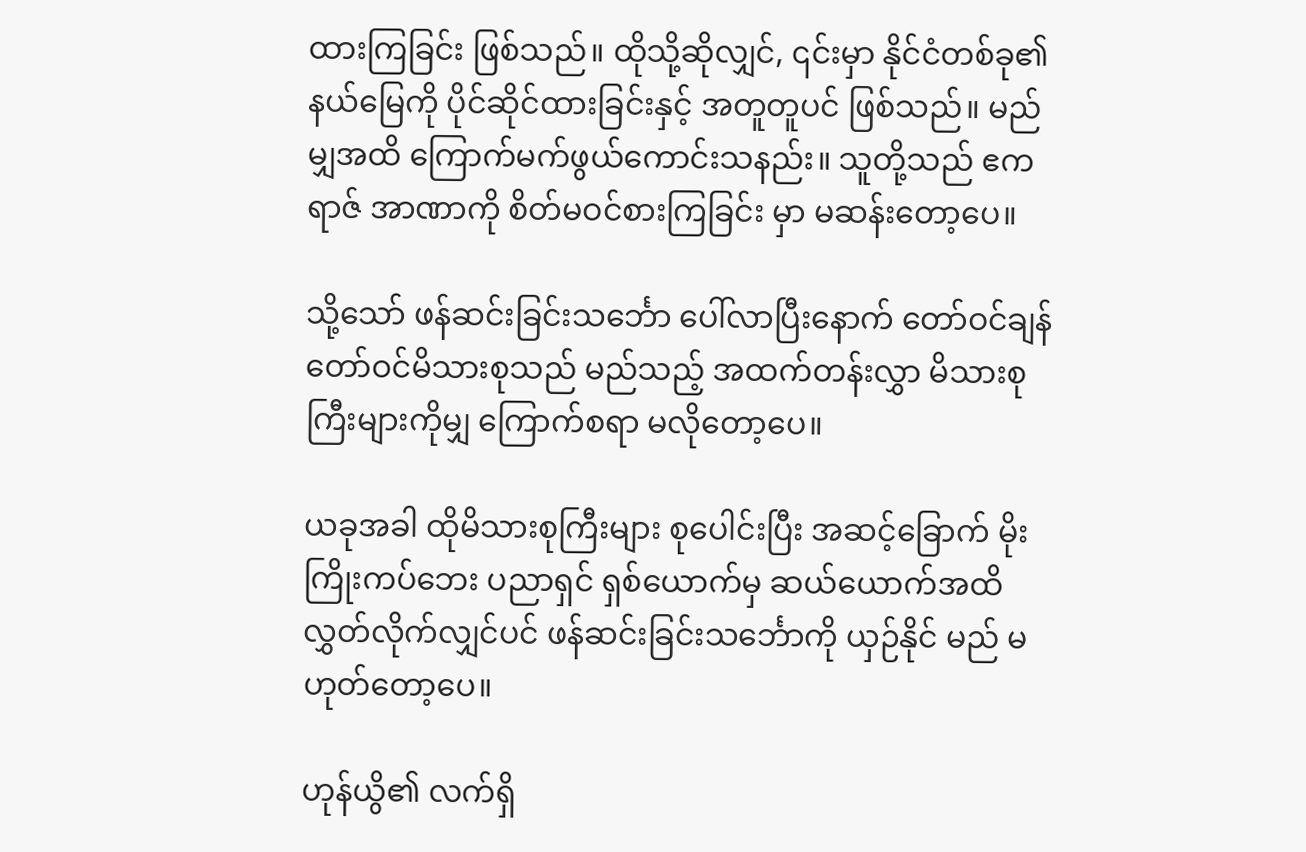ထားကြခြင်း ဖြစ်သည်။ ထိုသို့ဆိုလျှင်, ၎င်းမှာ နိုင်ငံတစ်ခု၏ နယ်မြေကို ပိုင်ဆိုင်ထားခြင်းနှင့် အတူတူပင် ဖြစ်သည်။ မည်မျှအထိ ကြောက်မက်ဖွယ်ကောင်းသနည်း။ သူတို့သည် ဧကရာဇ် အာဏာကို စိတ်မဝင်စားကြခြင်း မှာ မဆန်းတော့ပေ။

သို့သော် ဖန်ဆင်းခြင်းသင်္ဘော ပေါ်လာပြီးနောက် တော်ဝင်ချန် တော်ဝင်မိသားစုသည် မည်သည့် အထက်တန်းလွှာ မိသားစုကြီးများကိုမျှ ကြောက်စရာ မလိုတော့ပေ။

ယခုအခါ ထိုမိသားစုကြီးများ စုပေါင်းပြီး အဆင့်ခြောက် မိုးကြိုးကပ်ဘေး ပညာရှင် ရှစ်ယောက်မှ ဆယ်ယောက်အထိ လွှတ်လိုက်လျှင်ပင် ဖန်ဆင်းခြင်းသင်္ဘောကို ယှဉ်နိုင် မည် မဟုတ်တော့ပေ။

ဟုန်ယွိ၏ လက်ရှိ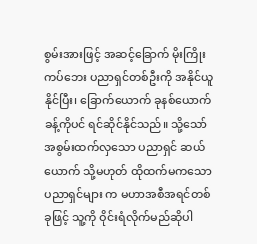စွမ်းအားဖြင့် အဆင့်ခြောက် မိုးကြိုးကပ်ဘေး ပညာရှင်တစ်ဦးကို အနိုင်ယူနိုင်ပြီး၊ ခြောက်ယောက် ခုနစ်ယောက်ခန့်ကိုပင် ရင်ဆိုင်နိုင်သည်။ သို့သော် အစွမ်းထက်လှသော ပညာရှင် ဆယ်ယောက် သို့မဟုတ် ထိုထက်မကသော ပညာရှင်များ က မဟာအစီအရင်တစ်ခုဖြင့် သူ့ကို ဝိုင်းရံလိုက်မည်ဆိုပါ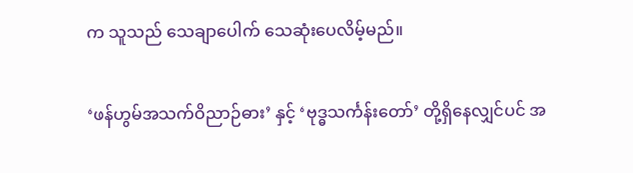က သူသည် သေချာပေါက် သေဆုံးပေလိမ့်မည်။

‘ဖန်ဟွမ်အသက်ဝိညာဉ်ဓား’ နှင့် ‘ဗုဒ္ဓသင်္ကန်းတော်’ တို့ရှိနေလျှင်ပင် အ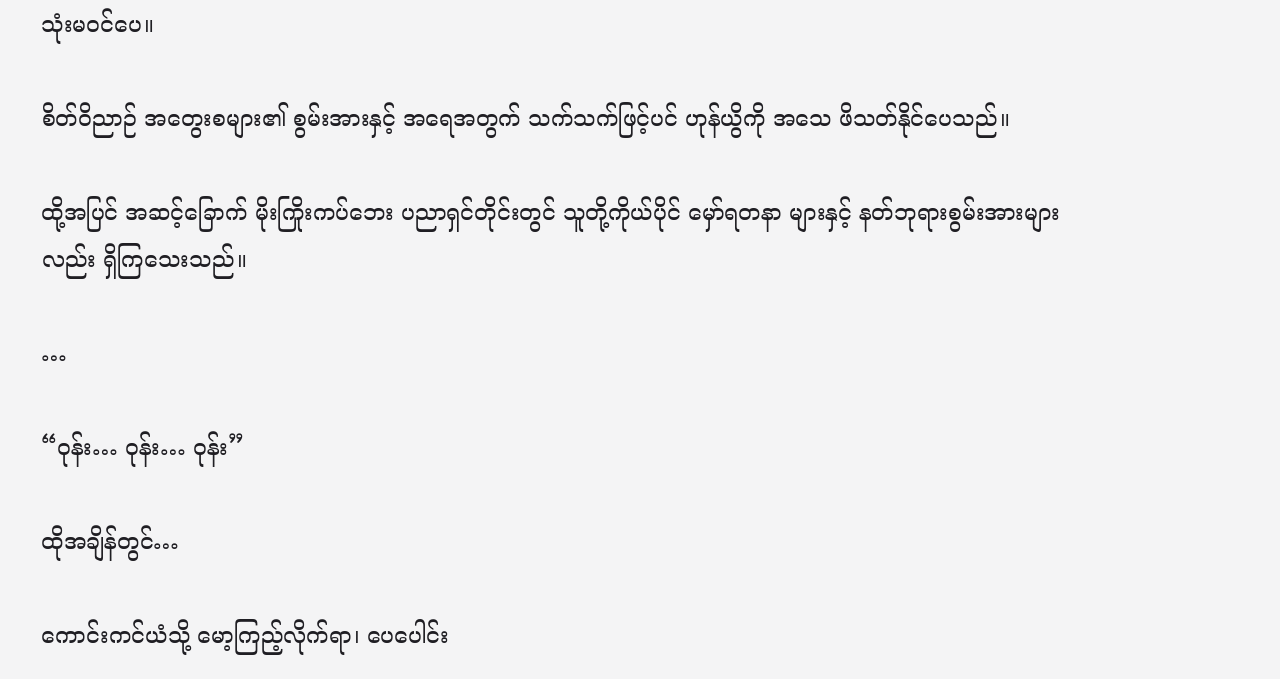သုံးမဝင်ပေ။

စိတ်ဝိညာဉ် အတွေးစများ၏ စွမ်းအားနှင့် အရေအတွက် သက်သက်ဖြင့်ပင် ဟုန်ယွိကို အသေ ဖိသတ်နိုင်ပေသည်။

ထို့အပြင် အဆင့်ခြောက် မိုးကြိုးကပ်ဘေး ပညာရှင်တိုင်းတွင် သူတို့ကိုယ်ပိုင် မှော်ရတနာ များနှင့် နတ်ဘုရားစွမ်းအားများလည်း ရှိကြသေးသည်။

…

“ဝုန်း… ဝုန်း… ဝုန်း”

ထိုအချိန်တွင်…

ကောင်းကင်ယံသို့ မော့ကြည့်လိုက်ရာ၊ ပေပေါင်း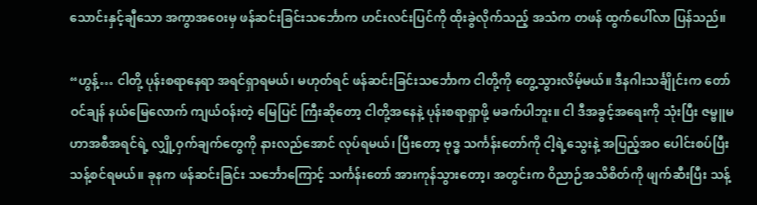သောင်းနှင့်ချီသော အကွာအဝေးမှ ဖန်ဆင်းခြင်းသင်္ဘောက ဟင်းလင်းပြင်ကို ထိုးခွဲလိုက်သည့် အသံက တဖန် ထွက်ပေါ်လာ ပြန်သည်။

“ဟွန့်… ငါတို့ ပုန်းစရာနေရာ အရင်ရှာရမယ်၊ မဟုတ်ရင် ဖန်ဆင်းခြင်းသင်္ဘောက ငါတို့ကို တွေ့သွားလိမ့်မယ်။ ဒီနဂါးသင်္ချိုင်းက တော်ဝင်ချန် နယ်မြေလောက် ကျယ်ဝန်းတဲ့ မြေပြင် ကြီးဆိုတော့ ငါတို့အနေနဲ့ ပုန်းစရာရှာဖို့ မခက်ပါဘူး။ ငါ ဒီအခွင့်အရေးကို သုံးပြီး ဇမ္ဗူမဟာအစီအရင်ရဲ့ လျှို့ဝှက်ချက်တွေကို နားလည်အောင် လုပ်ရမယ်၊ ပြီးတော့ ဗုဒ္ဓ သင်္ကန်းတော်ကို ငါ့ရဲ့သွေးနဲ့ အပြည့်အဝ ပေါင်းစပ်ပြီး သန့်စင်ရမယ်။ ခုနက ဖန်ဆင်းခြင်း သင်္ဘောကြောင့် သင်္ကန်းတော် အားကုန်သွားတော့၊ အတွင်းက ဝိညာဉ်အသိစိတ်ကို ဖျက်ဆီးပြီး သန့်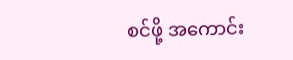စင်ဖို့ အကောင်း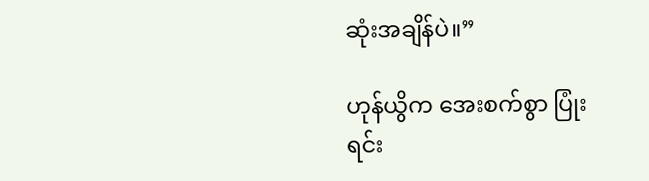ဆုံးအချိန်ပဲ။”

ဟုန်ယွိက အေးစက်စွာ ပြုံးရင်း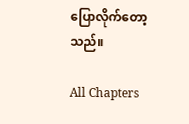ပြောလိုက်တော့သည်။

All Chapters